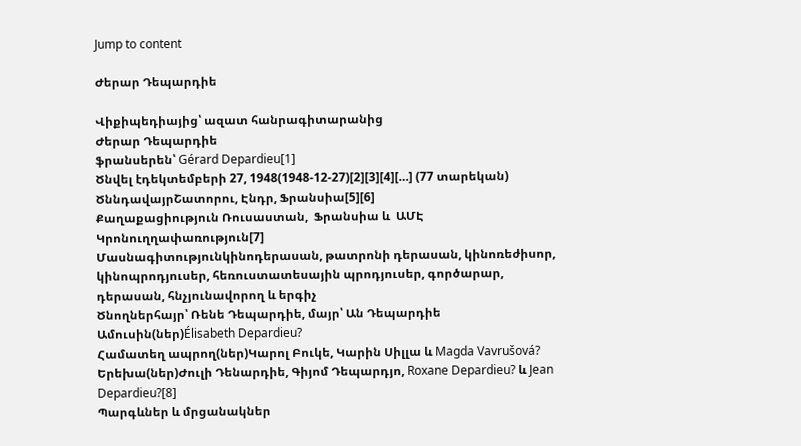Jump to content

Ժերար Դեպարդիե

Վիքիպեդիայից՝ ազատ հանրագիտարանից
Ժերար Դեպարդիե
ֆրանսերեն՝ Gérard Depardieu[1]
Ծնվել էդեկտեմբերի 27, 1948(1948-12-27)[2][3][4][…] (77 տարեկան)
ԾննդավայրՇատորու, Էնդր, Ֆրանսիա[5][6]
Քաղաքացիություն Ռուսաստան,  Ֆրանսիա և  ԱՄԷ
Կրոնուղղափառություն[7]
Մասնագիտությունկինոդերասան, թատրոնի դերասան, կինոռեժիսոր, կինոպրոդյուսեր, հեռուստատեսային պրոդյուսեր, գործարար, դերասան, հնչյունավորող և երգիչ
Ծնողներհայր՝ Ռենե Դեպարդիե, մայր՝ Ան Դեպարդիե
Ամուսին(ներ)Élisabeth Depardieu?
Համատեղ ապրող(ներ)Կարոլ Բուկե, Կարին Սիլլա և Magda Vavrušová?
Երեխա(ներ)Ժուլի Դենարդիե, Գիյոմ Դեպարդյո, Roxane Depardieu? և Jean Depardieu?[8]
Պարգևներ և մրցանակներ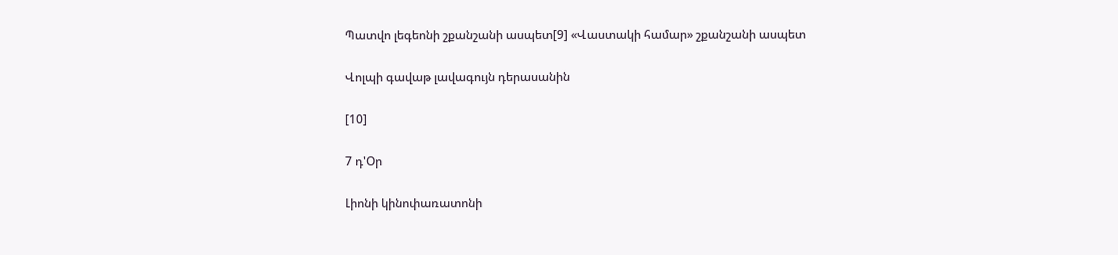Պատվո լեգեոնի շքանշանի ասպետ[9] «Վաստակի համար» շքանշանի ասպետ

Վոլպի գավաթ լավագույն դերասանին

[10]

7 դ'Օր

Լիոնի կինոփառատոնի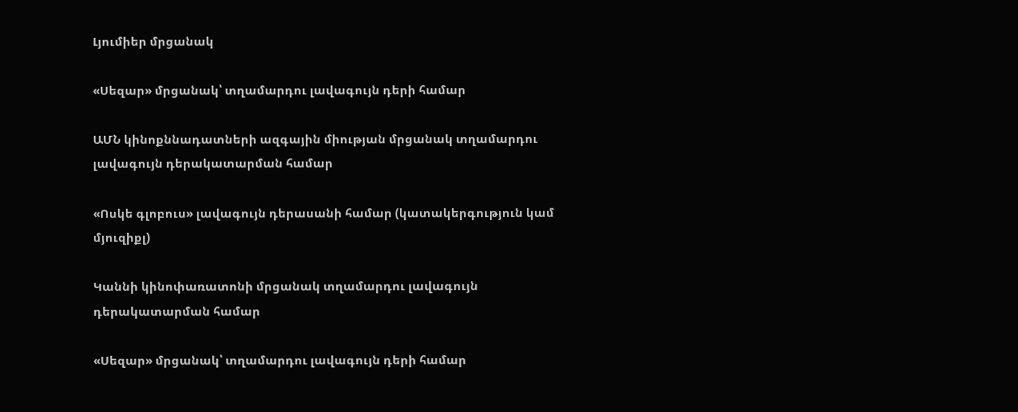Լյումիեր մրցանակ

«Սեզար» մրցանակ՝ տղամարդու լավագույն դերի համար

ԱՄՆ կինոքննադատների ազգային միության մրցանակ տղամարդու լավագույն դերակատարման համար

«Ոսկե գլոբուս» լավագույն դերասանի համար (կատակերգություն կամ մյուզիքլ)

Կաննի կինոփառատոնի մրցանակ տղամարդու լավագույն դերակատարման համար

«Սեզար» մրցանակ՝ տղամարդու լավագույն դերի համար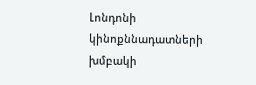Լոնդոնի կինոքննադատների խմբակի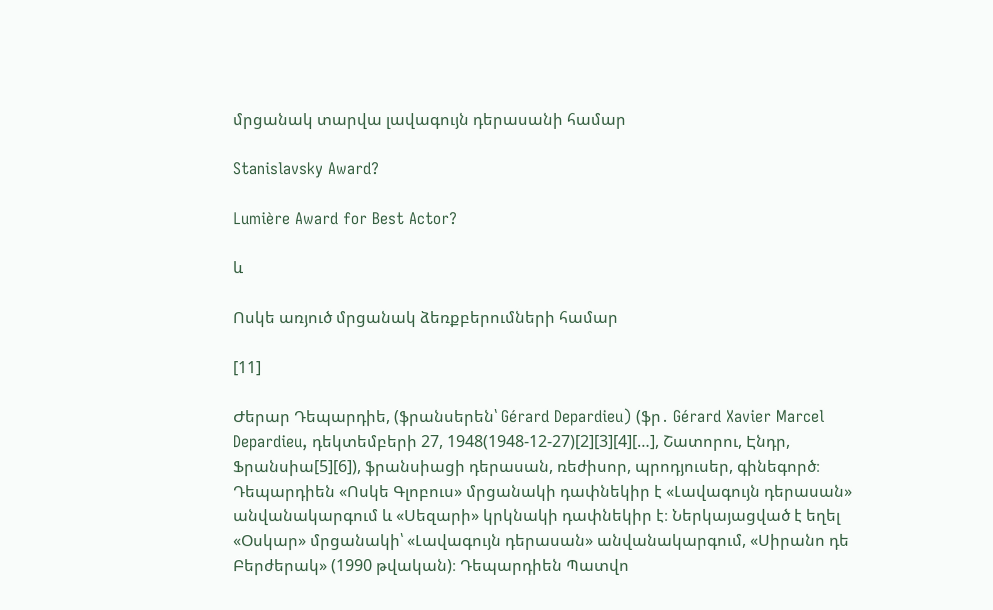մրցանակ տարվա լավագույն դերասանի համար

Stanislavsky Award?

Lumière Award for Best Actor?

և

Ոսկե առյուծ մրցանակ ձեռքբերումների համար

[11]

Ժերար Դեպարդիե, (ֆրանսերեն՝ Gérard Depardieu) (ֆր․ Gérard Xavier Marcel Depardieu, դեկտեմբերի 27, 1948(1948-12-27)[2][3][4][…], Շատորու, Էնդր, Ֆրանսիա[5][6]), ֆրանսիացի դերասան, ռեժիսոր, պրոդյուսեր, գինեգործ։ Դեպարդիեն «Ոսկե Գլոբուս» մրցանակի դափնեկիր է «Լավագույն դերասան» անվանակարգում և «Սեզարի» կրկնակի դափնեկիր է։ Ներկայացված է եղել «Օսկար» մրցանակի՝ «Լավագույն դերասան» անվանակարգում, «Սիրանո դե Բերժերակ» (1990 թվական)։ Դեպարդիեն Պատվո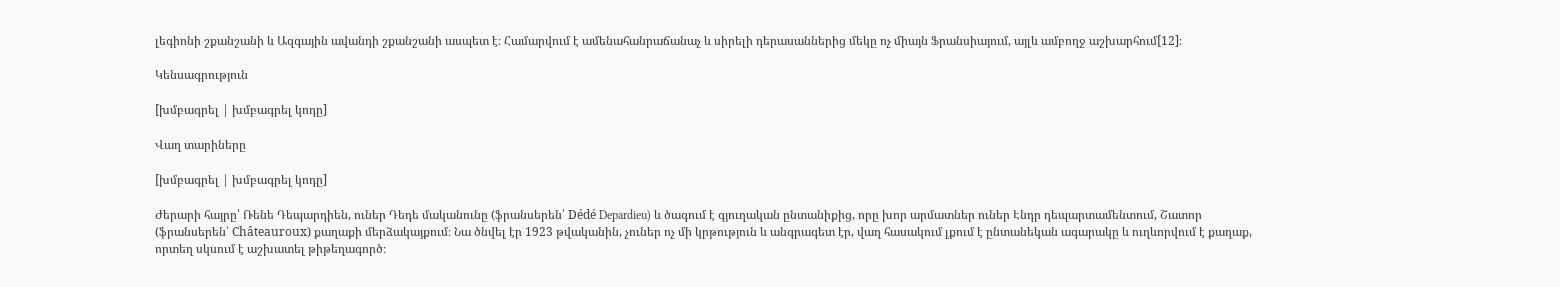լեգիոնի շքանշանի և Ազգային ավանդի շքանշանի ասպետ է։ Համարվում է ամենահանրաճանաչ և սիրելի դերասաններից մեկը ոչ միայն Ֆրանսիայում, այլև ամբողջ աշխարհում[12]։

Կենսագրություն

[խմբագրել | խմբագրել կոդը]

Վաղ տարիները

[խմբագրել | խմբագրել կոդը]

Ժերարի հայրը՝ Ռենե Դեպարդիեն, ուներ Դեդե մականունը (ֆրանսերեն՝ Dédé Depardieu) և ծագում է գյուղական ընտանիքից, որը խոր արմատներ ուներ Էնդր դեպարտամենտում, Շատոր (ֆրանսերեն՝ Châteauroux) քաղաքի մերձակայքում։ Նա ծնվել էր 1923 թվականին, չուներ ոչ մի կրթություն և անգրագետ էր, վաղ հասակում լքում է ընտանեկան ագարակը և ուղևորվում է քաղաք, որտեղ սկսում է աշխատել թիթեղագործ։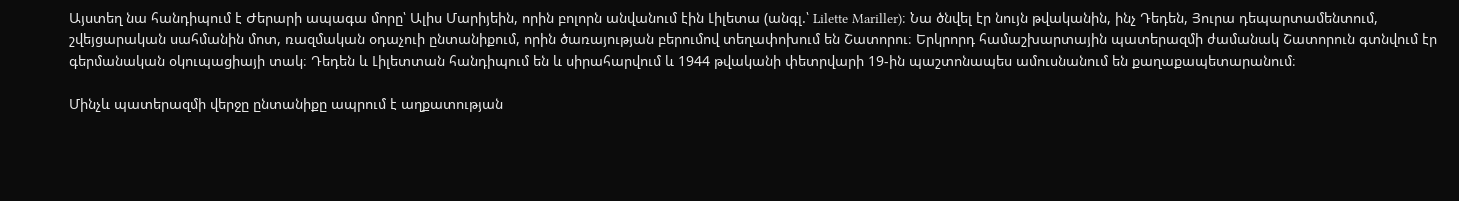Այստեղ նա հանդիպում է Ժերարի ապագա մորը՝ Ալիս Մարիյեին, որին բոլորն անվանում էին Լիլետա (անգլ.՝ Lilette Mariller)։ Նա ծնվել էր նույն թվականին, ինչ Դեդեն, Յուրա դեպարտամենտում, շվեյցարական սահմանին մոտ, ռազմական օդաչուի ընտանիքում, որին ծառայության բերումով տեղափոխում են Շատորու։ Երկրորդ համաշխարտային պատերազմի ժամանակ Շատորուն գտնվում էր գերմանական օկուպացիայի տակ։ Դեդեն և Լիլետտան հանդիպում են և սիրահարվում և 1944 թվականի փետրվարի 19-ին պաշտոնապես ամուսնանում են քաղաքապետարանում։

Մինչև պատերազմի վերջը ընտանիքը ապրում է աղքատության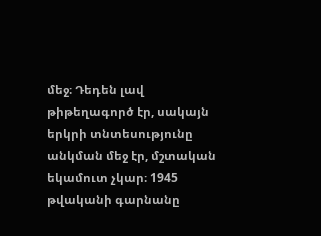մեջ։ Դեդեն լավ թիթեղագործ էր, սակայն երկրի տնտեսությունը անկման մեջ էր, մշտական եկամուտ չկար։ 1945 թվականի գարնանը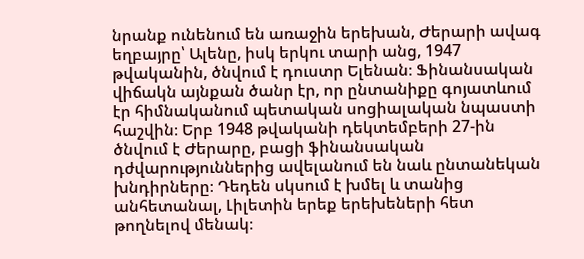նրանք ունենում են առաջին երեխան, Ժերարի ավագ եղբայրը՝ Ալենը, իսկ երկու տարի անց, 1947 թվականին, ծնվում է դուստր Ելենան։ Ֆինանսական վիճակն այնքան ծանր էր, որ ընտանիքը գոյատևում էր հիմնականում պետական սոցիալական նպաստի հաշվին։ Երբ 1948 թվականի դեկտեմբերի 27-ին ծնվում է Ժերարը, բացի ֆինանսական դժվարություններից ավելանում են նաև ընտանեկան խնդիրները։ Դեդեն սկսում է խմել և տանից անհետանալ, Լիլետին երեք երեխեների հետ թողնելով մենակ։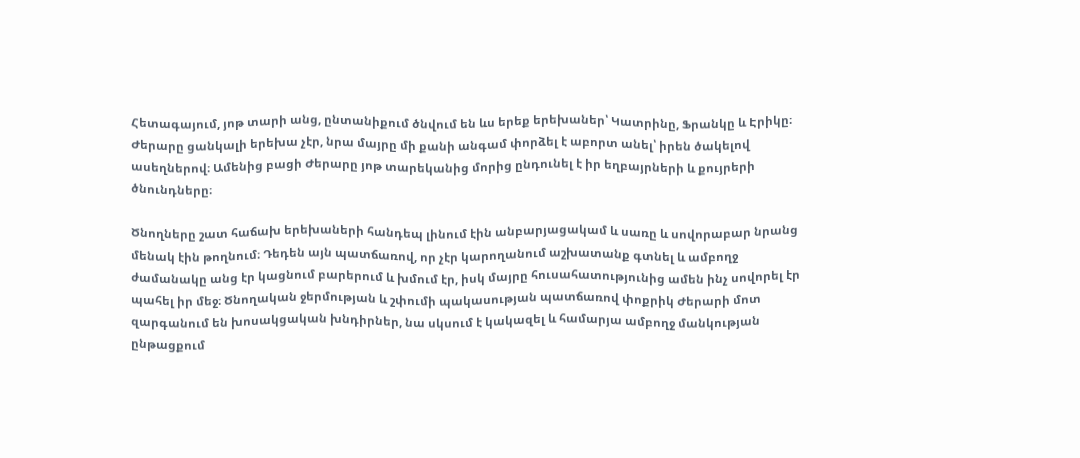Հետագայում, յոթ տարի անց, ընտանիքում ծնվում են ևս երեք երեխաներ՝ Կատրինը, Ֆրանկը և Էրիկը։ Ժերարը ցանկալի երեխա չէր, նրա մայրը մի քանի անգամ փորձել է աբորտ անել՝ իրեն ծակելով ասեղներով։ Ամենից բացի Ժերարը յոթ տարեկանից մորից ընդունել է իր եղբայրների և քույրերի ծնունդները։

Ծնողները շատ հաճախ երեխաների հանդեպ լինում էին անբարյացակամ և սառը և սովորաբար նրանց մենակ էին թողնում։ Դեդեն այն պատճառով, որ չէր կարողանում աշխատանք գտնել և ամբողջ ժամանակը անց էր կացնում բարերում և խմում էր, իսկ մայրը հուսահատությունից ամեն ինչ սովորել էր պահել իր մեջ։ Ծնողական ջերմության և շփումի պակասության պատճառով փոքրիկ Ժերարի մոտ զարգանում են խոսակցական խնդիրներ, նա սկսում է կակազել և համարյա ամբողջ մանկության ընթացքում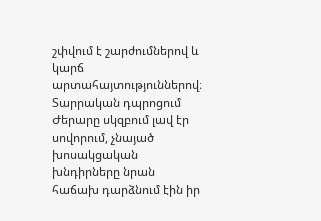շփվում է շարժումներով և կարճ արտահայտություններով։ Տարրական դպրոցում Ժերարը սկզբում լավ էր սովորում, չնայած խոսակցական խնդիրները նրան հաճախ դարձնում էին իր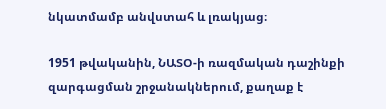նկատմամբ անվստահ և լռակյաց։

1951 թվականին, ՆԱՏՕ-ի ռազմական դաշինքի զարգացման շրջանակներում, քաղաք է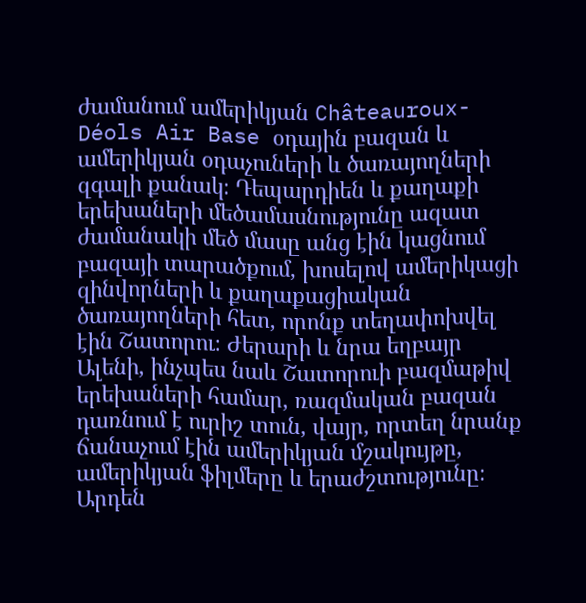ժամանում ամերիկյան Châteauroux-Déols Air Base օդային բազան և ամերիկյան օդաչուների և ծառայողների զգալի քանակ։ Դեպարդիեն և քաղաքի երեխաների մեծամասնությունը ազատ ժամանակի մեծ մասը անց էին կացնում բազայի տարածքում, խոսելով ամերիկացի զինվորների և քաղաքացիական ծառայողների հետ, որոնք տեղափոխվել էին Շատորու։ Ժերարի և նրա եղբայր Ալենի, ինչպես նաև Շատորուի բազմաթիվ երեխաների համար, ռազմական բազան դառնում է ուրիշ տուն, վայր, որտեղ նրանք ճանաչում էին ամերիկյան մշակույթը, ամերիկյան ֆիլմերը և երաժշտությունը։ Արդեն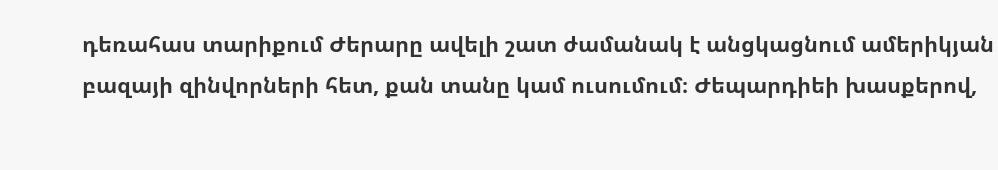դեռահաս տարիքում Ժերարը ավելի շատ ժամանակ է անցկացնում ամերիկյան բազայի զինվորների հետ, քան տանը կամ ուսումում։ Ժեպարդիեի խասքերով,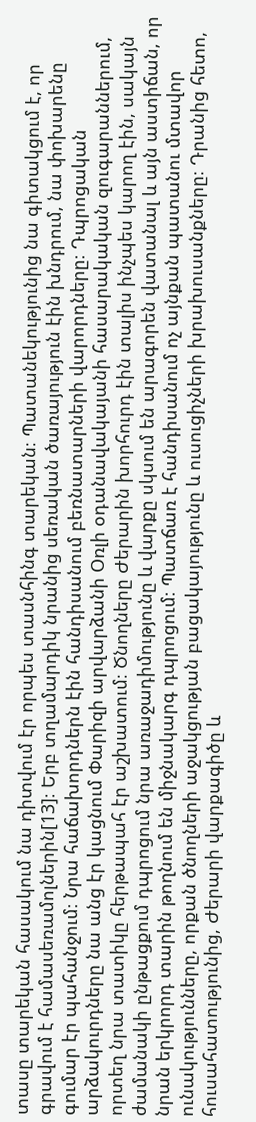տասը տարեկան հասակում նա դիտվում էր որպես տասնհինգ տարեկան։ Պատանեկությունից նա գիտակցում է, որ գրավում է համասեռամոլներին[13]։ Երբ տղամարդիկ նրանից սեռական ծառայություն էին խնդրում, նա փոխարենը գումար էր պահանջում։ Նրա հաճախորդներն էին հանդիսանում բեռնատարների վարորդները։ Դպրոցական արձակուրդները նա անց էր կացնում Փարիզի արվարձանի Օռլի օդանավակայանի հասարակական զուգարաններում, որտեղ նրա տատիկը հերթապահ էր աշխատում։ Ծնողները Ժերարին խորհուրդ էին տալիս ինչպես կարող էին, սակայն ժամանակի ընթացքում դպրոցում նրա առաջադիմությունը և վարքը սկսում են արագորեն վատանալ և այն աստիճան, որ նրան երկրորդ տարին թողնում են միջնակարգ դպրոցում։ Պատճառ է հանդիսանում ոչ այնքան պատանու մտավոր ունակությունները, որքան ծնողների աջակցության բացակայությունը և ուսուցիչների խրախուսանքները։ Դրանից հետո, հուսահատությունից, Ժերարի վարքագիծը և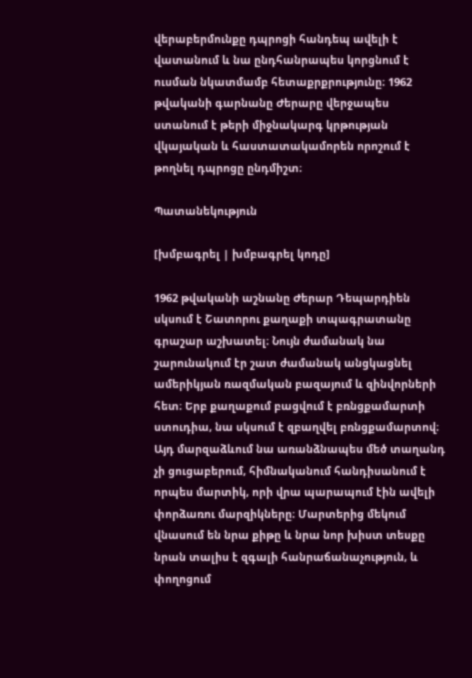վերաբերմունքը դպրոցի հանդեպ ավելի է վատանում և նա ընդհանրապես կորցնում է ուսման նկատմամբ հետաքրքրությունը։ 1962 թվականի գարնանը Ժերարը վերջապես ստանում է թերի միջնակարգ կրթության վկայական և հաստատակամորեն որոշում է թողնել դպրոցը ընդմիշտ։

Պատանեկություն

[խմբագրել | խմբագրել կոդը]

1962 թվականի աշնանը Ժերար Դեպարդիեն սկսում է Շատորու քաղաքի տպագրատանը գրաշար աշխատել։ Նույն ժամանակ նա շարունակում էր շատ ժամանակ անցկացնել ամերիկյան ռազմական բազայում և զինվորների հետ։ Երբ քաղաքում բացվում է բռնցքամարտի ստուդիա, նա սկսում է զբաղվել բռնցքամարտով։ Այդ մարզաձևում նա առանձնապես մեծ տաղանդ չի ցուցաբերում, հիմնականում հանդիսանում է որպես մարտիկ, որի վրա պարապում էին ավելի փորձառու մարզիկները։ Մարտերից մեկում վնասում են նրա քիթը և նրա նոր խիստ տեսքը նրան տալիս է զգալի հանրաճանաչություն, և փողոցում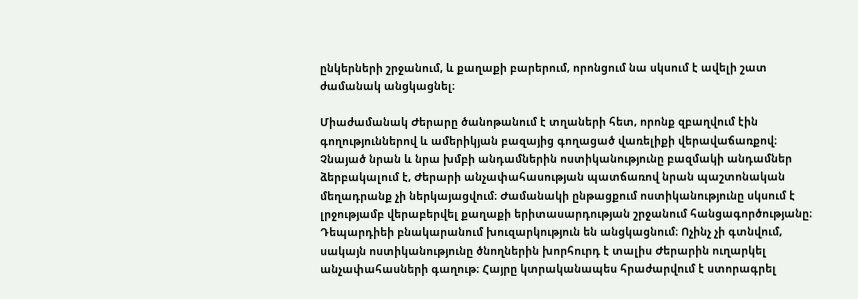ընկերների շրջանում, և քաղաքի բարերում, որոնցում նա սկսում է ավելի շատ ժամանակ անցկացնել։

Միաժամանակ Ժերարը ծանոթանում է տղաների հետ, որոնք զբաղվում էին գողություններով և ամերիկյան բազայից գողացած վառելիքի վերավաճառքով։ Չնայած նրան և նրա խմբի անդամներին ոստիկանությունը բազմակի անդամներ ձերբակալում է, Ժերարի անչափահասության պատճառով նրան պաշտոնական մեղադրանք չի ներկայացվում։ Ժամանակի ընթացքում ոստիկանությունը սկսում է լրջությամբ վերաբերվել քաղաքի երիտասարդության շրջանում հանցագործությանը։ Դեպարդիեի բնակարանում խուզարկություն են անցկացնում։ Ոչինչ չի գտնվում, սակայն ոստիկանությունը ծնողներին խորհուրդ է տալիս Ժերարին ուղարկել անչափահասների գաղութ։ Հայրը կտրականապես հրաժարվում է ստորագրել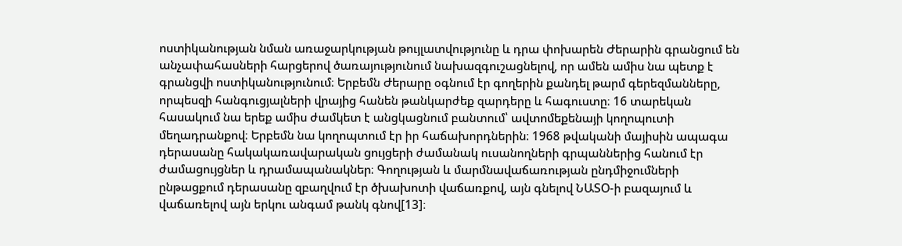ոստիկանության նման առաջարկության թույլատվությունը և դրա փոխարեն Ժերարին գրանցում են անչափահասների հարցերով ծառայությունում նախազգուշացնելով, որ ամեն ամիս նա պետք է գրանցվի ոստիկանությունում։ Երբեմն Ժերարը օգնում էր գողերին քանդել թարմ գերեզմանները, որպեսզի հանգուցյալների վրայից հանեն թանկարժեք զարդերը և հագուստը։ 16 տարեկան հասակում նա երեք ամիս ժամկետ է անցկացնում բանտում՝ ավտոմեքենայի կողոպուտի մեղադրանքով։ Երբեմն նա կողոպտում էր իր հաճախորդներին։ 1968 թվականի մայիսին ապագա դերասանը հակակառավարական ցույցերի ժամանակ ուսանողների գրպաններից հանում էր ժամացույցներ և դրամապանակներ։ Գողության և մարմնավաճառության ընդմիջումների ընթացքում դերասանը զբաղվում էր ծխախոտի վաճառքով, այն գնելով ՆԱՏՕ-ի բազայում և վաճառելով այն երկու անգամ թանկ գնով[13]։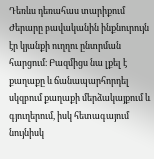Դեռևս դեռահաս տարիքում Ժերարը բավականին ինքնուրույն էր կյանքի ուղղու ընտրման հարցում։ Բազմիցս նա լքել է քաղաքը և ճանապարհորդել սկզբում քաղաքի մերձակայքում և գյուղերում, իսկ հետագայում նույնիսկ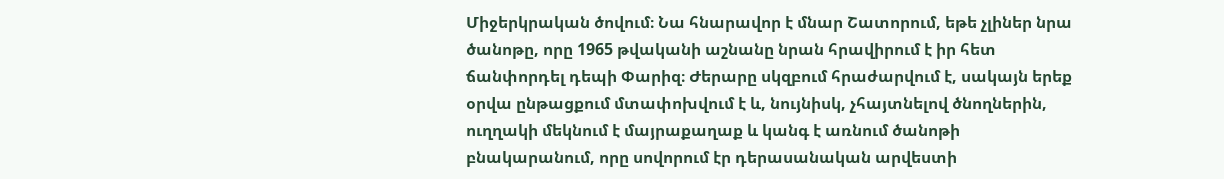Միջերկրական ծովում։ Նա հնարավոր է մնար Շատորում, եթե չլիներ նրա ծանոթը, որը 1965 թվականի աշնանը նրան հրավիրում է իր հետ ճանփորդել դեպի Փարիզ։ Ժերարը սկզբում հրաժարվում է, սակայն երեք օրվա ընթացքում մտափոխվում է և, նույնիսկ, չհայտնելով ծնողներին, ուղղակի մեկնում է մայրաքաղաք և կանգ է առնում ծանոթի բնակարանում, որը սովորում էր դերասանական արվեստի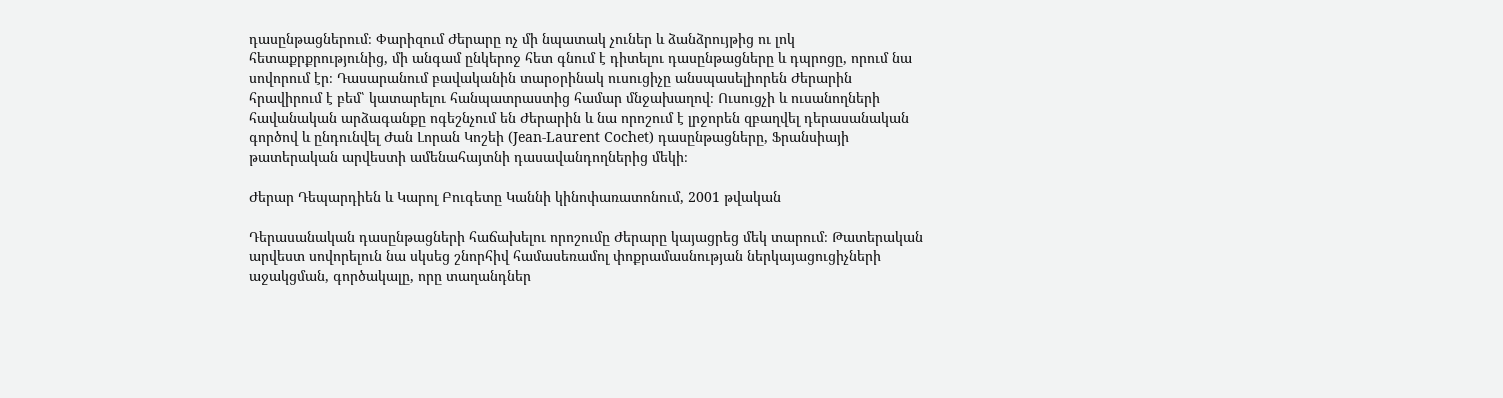դասընթացներում։ Փարիզում Ժերարը ոչ մի նպատակ չուներ և ձանձրույթից ու լոկ հետաքրքրությունից, մի անգամ ընկերոջ հետ գնում է դիտելու դասընթացները և դպրոցը, որում նա սովորում էր։ Դասարանում բավականին տարօրինակ ուսուցիչը անսպասելիորեն Ժերարին հրավիրում է բեմ՝ կատարելու հանպատրաստից համար մնջախաղով։ Ուսուցչի և ուսանողների հավանական արձագանքը ոգեշնչում են Ժերարին և նա որոշում է լրջորեն զբաղվել դերասանական գործով և ընդունվել Ժան Լորան Կոշեի (Jean-Laurent Cochet) դասընթացները, Ֆրանսիայի թատերական արվեստի ամենահայտնի դասավանդողներից մեկի։

Ժերար Դեպարդիեն և Կարոլ Բուգետը Կաննի կինոփառատոնում, 2001 թվական

Դերասանական դասընթացների հաճախելու որոշումը Ժերարը կայացրեց մեկ տարում։ Թատերական արվեստ սովորելուն նա սկսեց շնորհիվ համասեռամոլ փոքրամասնության ներկայացուցիչների աջակցման, գործակալը, որը տաղանդներ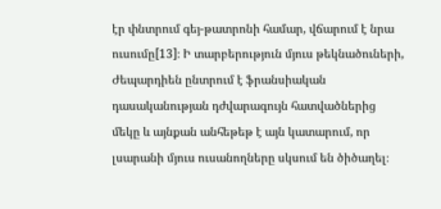էր փնտրում գեյ-թատրոնի համար, վճարում է նրա ուսումը[13]։ Ի տարբերություն մյուս թեկնածուների, Ժեպարդիեն ընտրում է ֆրանսիական դասականության դժվարագույն հատվածներից մեկը և այնքան անհեթեթ է այն կատարում, որ լսարանի մյուս ուսանողները սկսում են ծիծաղել։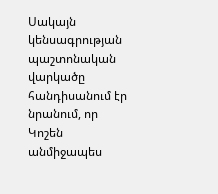Սակայն կենսագրության պաշտոնական վարկածը հանդիսանում էր նրանում, որ Կոշեն անմիջապես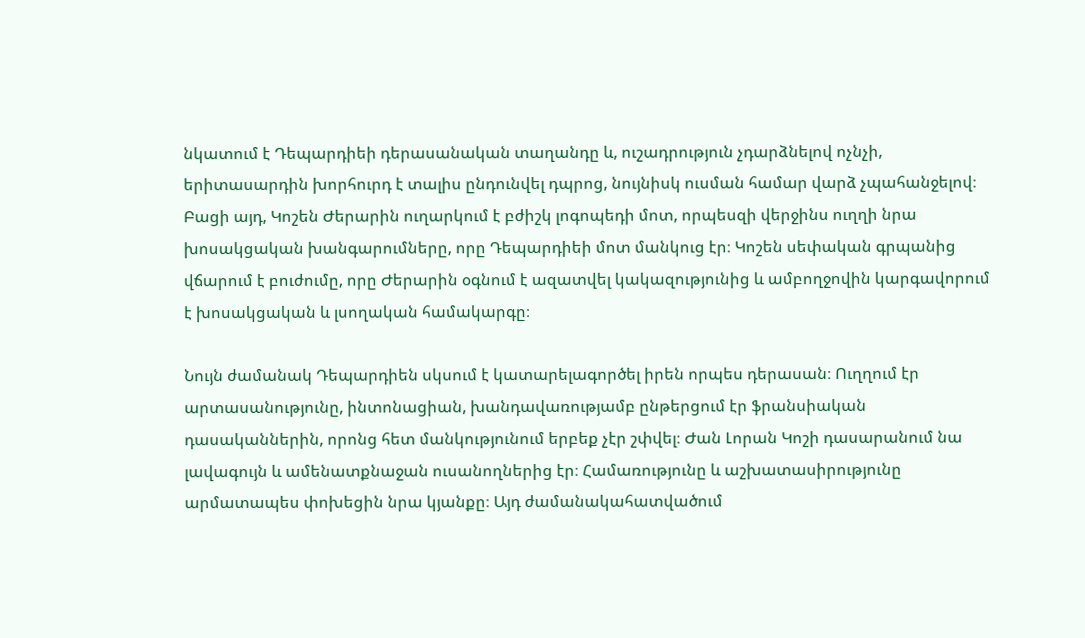նկատում է Դեպարդիեի դերասանական տաղանդը և, ուշադրություն չդարձնելով ոչնչի, երիտասարդին խորհուրդ է տալիս ընդունվել դպրոց, նույնիսկ ուսման համար վարձ չպահանջելով։ Բացի այդ, Կոշեն Ժերարին ուղարկում է բժիշկ լոգոպեդի մոտ, որպեսզի վերջինս ուղղի նրա խոսակցական խանգարումները, որը Դեպարդիեի մոտ մանկուց էր։ Կոշեն սեփական գրպանից վճարում է բուժումը, որը Ժերարին օգնում է ազատվել կակազությունից և ամբողջովին կարգավորում է խոսակցական և լսողական համակարգը։

Նույն ժամանակ Դեպարդիեն սկսում է կատարելագործել իրեն որպես դերասան։ Ուղղում էր արտասանությունը, ինտոնացիան, խանդավառությամբ ընթերցում էր ֆրանսիական դասականներին, որոնց հետ մանկությունում երբեք չէր շփվել։ Ժան Լորան Կոշի դասարանում նա լավագույն և ամենատքնաջան ուսանողներից էր։ Համառությունը և աշխատասիրությունը արմատապես փոխեցին նրա կյանքը։ Այդ ժամանակահատվածում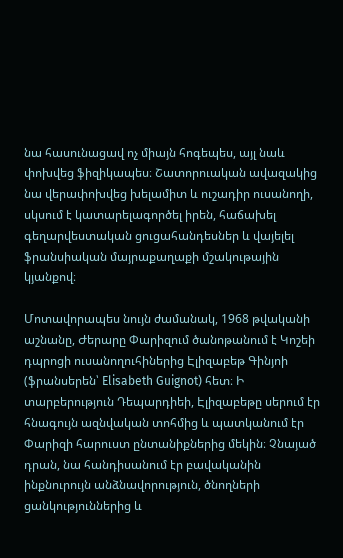նա հասունացավ ոչ միայն հոգեպես, այլ նաև փոխվեց ֆիզիկապես։ Շատորուական ավազակից նա վերափոխվեց խելամիտ և ուշադիր ուսանողի, սկսում է կատարելագործել իրեն, հաճախել գեղարվեստական ցուցահանդեսներ և վայելել ֆրանսիական մայրաքաղաքի մշակութային կյանքով։

Մոտավորապես նույն ժամանակ, 1968 թվականի աշնանը, Ժերարը Փարիզում ծանոթանում է Կոշեի դպրոցի ուսանողուհիներից Էլիզաբեթ Գինյոի (ֆրանսերեն՝ Elisabeth Guignot) հետ։ Ի տարբերություն Դեպարդիեի, Էլիզաբեթը սերում էր հնագույն ազնվական տոհմից և պատկանում էր Փարիզի հարուստ ընտանիքներից մեկին։ Չնայած դրան, նա հանդիսանում էր բավականին ինքնուրույն անձնավորություն, ծնողների ցանկություններից և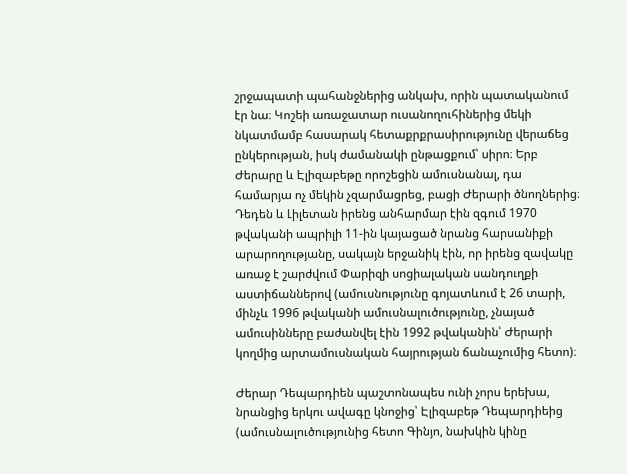շրջապատի պահանջներից անկախ, որին պատականում էր նա։ Կոշեի առաջատար ուսանողուհիներից մեկի նկատմամբ հասարակ հետաքրքրասիրությունը վերաճեց ընկերության, իսկ ժամանակի ընթացքում՝ սիրո։ Երբ Ժերարը և Էլիզաբեթը որոշեցին ամուսնանալ, դա համարյա ոչ մեկին չզարմացրեց, բացի Ժերարի ծնողներից։ Դեդեն և Լիլետան իրենց անհարմար էին զգում 1970 թվականի ապրիլի 11-ին կայացած նրանց հարսանիքի արարողությանը, սակայն երջանիկ էին, որ իրենց զավակը առաջ է շարժվում Փարիզի սոցիալական սանդուղքի աստիճաններով (ամուսնությունը գոյատևում է 26 տարի, մինչև 1996 թվականի ամուսնալուծությունը, չնայած ամուսինները բաժանվել էին 1992 թվականին՝ Ժերարի կողմից արտամուսնական հայրության ճանաչումից հետո)։

Ժերար Դեպարդիեն պաշտոնապես ունի չորս երեխա, նրանցից երկու ավագը կնոջից՝ Էլիզաբեթ Դեպարդիեից (ամուսնալուծությունից հետո Գինյո, նախկին կինը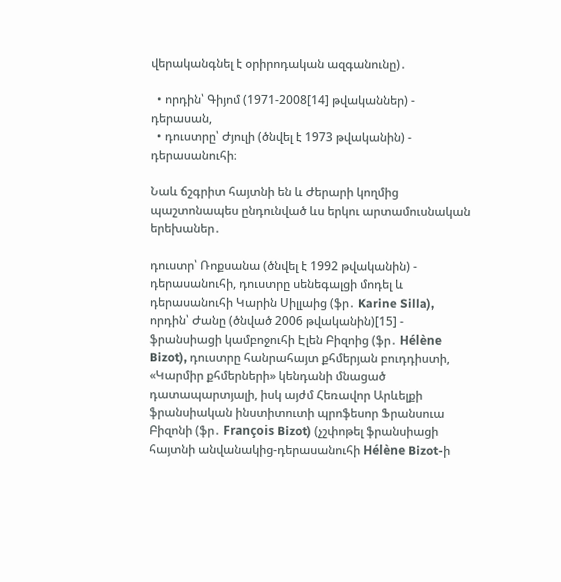վերականգնել է օրիրոդական ազգանունը)․

  • որդին՝ Գիյոմ (1971-2008[14] թվականներ) - դերասան,
  • դուստրը՝ Ժյուլի (ծնվել է 1973 թվականին) - դերասանուհի։

Նաև ճշգրիտ հայտնի են և Ժերարի կողմից պաշտոնապես ընդունված ևս երկու արտամուսնական երեխաներ․

դուստր՝ Ռոքսանա (ծնվել է 1992 թվականին) - դերասանուհի, դուստրը սենեգալցի մոդել և դերասանուհի Կարին Սիլլաից (ֆր․ Karine Silla), որդին՝ Ժանը (ծնված 2006 թվականին)[15] - ֆրանսիացի կամբոջուհի Էլեն Բիզոից (ֆր․ Hélène Bizot), դուստրը հանրահայտ քհմերյան բուդդիստի, «Կարմիր քհմերների» կենդանի մնացած դատապարտյալի, իսկ այժմ Հեռավոր Արևելքի ֆրանսիական ինստիտուտի պրոֆեսոր Ֆրանսուա Բիզոնի (ֆր․ François Bizot) (չշփոթել ֆրանսիացի հայտնի անվանակից-դերասանուհի Hélène Bizot-ի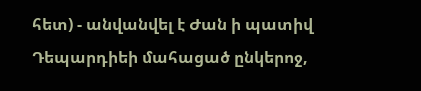հետ) - անվանվել է Ժան ի պատիվ Դեպարդիեի մահացած ընկերոջ,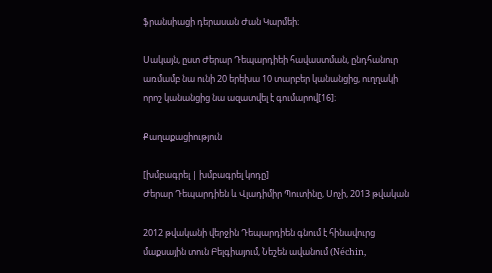ֆրանսիացի դերասան Ժան Կարմեի։

Սակայն, ըստ Ժերար Դեպարդիեի հավաստման, ընդհանուր առմամբ նա ունի 20 երեխա 10 տարբեր կանանցից, ուղղակի որոշ կանանցից նա ազատվել է գումարով[16]։

Քաղաքացիություն

[խմբագրել | խմբագրել կոդը]
Ժերար Դեպարդիեն և Վլադիմիր Պուտինը, Սոչի, 2013 թվական

2012 թվականի վերջին Դեպարդիեն գնում է հինավուրց մաքսային տուն Բելգիայում, Նեշեն ավանում (Néchin,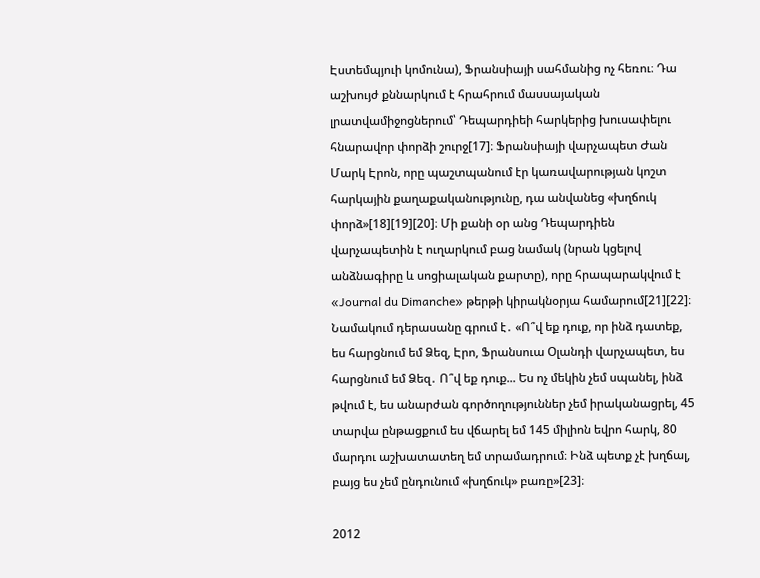Էստեմպյուի կոմունա), Ֆրանսիայի սահմանից ոչ հեռու։ Դա աշխույժ քննարկում է հրահրում մասսայական լրատվամիջոցներում՝ Դեպարդիեի հարկերից խուսափելու հնարավոր փորձի շուրջ[17]։ Ֆրանսիայի վարչապետ Ժան Մարկ Էրոն, որը պաշտպանում էր կառավարության կոշտ հարկային քաղաքականությունը, դա անվանեց «խղճուկ փորձ»[18][19][20]։ Մի քանի օր անց Դեպարդիեն վարչապետին է ուղարկում բաց նամակ (նրան կցելով անձնագիրը և սոցիալական քարտը), որը հրապարակվում է «Journal du Dimanche» թերթի կիրակնօրյա համարում[21][22]։ Նամակում դերասանը գրում է․ «Ո՞վ եք դուք, որ ինձ դատեք, ես հարցնում եմ Ձեզ, Էրո, Ֆրանսուա Օլանդի վարչապետ, ես հարցնում եմ Ձեզ․ Ո՞վ եք դուք... Ես ոչ մեկին չեմ սպանել, ինձ թվում է, ես անարժան գործողություններ չեմ իրականացրել, 45 տարվա ընթացքում ես վճարել եմ 145 միլիոն եվրո հարկ, 80 մարդու աշխատատեղ եմ տրամադրում։ Ինձ պետք չէ խղճալ, բայց ես չեմ ընդունում «խղճուկ» բառը»[23]։

2012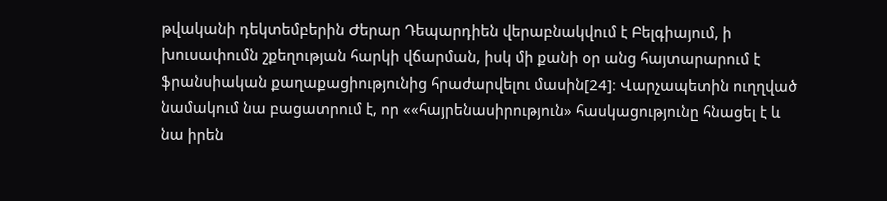թվականի դեկտեմբերին Ժերար Դեպարդիեն վերաբնակվում է Բելգիայում, ի խուսափումն շքեղության հարկի վճարման, իսկ մի քանի օր անց հայտարարում է ֆրանսիական քաղաքացիությունից հրաժարվելու մասին[24]։ Վարչապետին ուղղված նամակում նա բացատրում է, որ ««հայրենասիրություն» հասկացությունը հնացել է և նա իրեն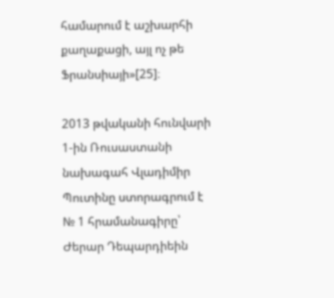համարում է աշխարհի քաղաքացի, այլ ոչ թե Ֆրանսիայի»[25]։

2013 թվականի հունվարի 1-ին Ռուսաստանի նախագահ Վլադիմիր Պուտինը ստորագրում է № 1 հրամանագիրը՝ Ժերար Դեպարդիեին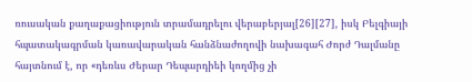ռուսական քաղաքացիություն տրամադրելու վերաբերյալ[26][27], իսկ Բելգիայի հպատակագրման կառավարական հանձնաժողովի նախագահ Ժորժ Դալմանը հայտնում է, որ «դեռևս Ժերար Դեպարդիեի կողմից չի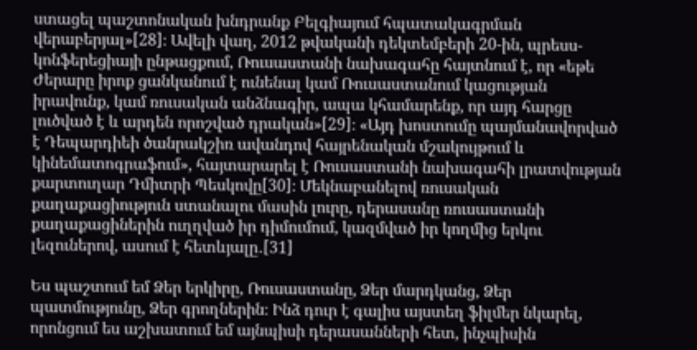ստացել պաշտոնական խնդրանք Բելգիայում հպատակագրման վերաբերյալ»[28]։ Ավելի վաղ, 2012 թվականի դեկտեմբերի 20-ին, պրեսս-կոնֆերեցիայի ընթացքում, Ռուսաստանի նախագահը հայտնում է, որ «եթե Ժերարը իրոք ցանկանում է ունենալ կամ Ռուսաստանում կացության իրավունք, կամ ռուսական անձնագիր, ապա կհամարենք, որ այդ հարցը լուծված է և արդեն որոշված դրական»[29]։ «Այդ խոստումը պայմանավորված է Դեպարդիեի ծանրակշիռ ավանդով հայրենական մշակույթում և կինեմատոգրաֆում», հայտարարել է Ռուսաստանի նախագահի լրատվության քարտուղար Դմիտրի Պեսկովը[30]։ Մեկնաբանելով ռուսական քաղաքացիություն ստանալու մասին լուրը, դերասանը ռուսաստանի քաղաքացիներին ուղղված իր դիմումում, կազմված իր կողմից երկու լեզուներով, ասում է հետևյալը․[31]

Ես պաշտում եմ Ձեր երկիրը, Ռուսաստանը, Ձեր մարդկանց, Ձեր պատմությունը, Ձեր գրողներին։ Ինձ դուր է գալիս այստեղ ֆիլմեր նկարել, որոնցում ես աշխատում եմ այնպիսի դերասանների հետ, ինչպիսին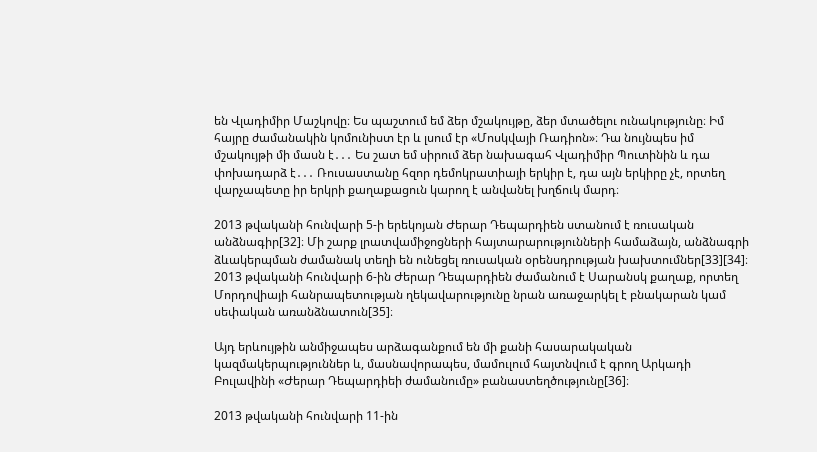են Վլադիմիր Մաշկովը։ Ես պաշտում եմ ձեր մշակույթը, ձեր մտածելու ունակությունը։ Իմ հայրը ժամանակին կոմունիստ էր և լսում էր «Մոսկվայի Ռադիոն»։ Դա նույնպես իմ մշակույթի մի մասն է․․․ Ես շատ եմ սիրում ձեր նախագահ Վլադիմիր Պուտինին և դա փոխադարձ է․․․ Ռուսաստանը հզոր դեմոկրատիայի երկիր է, դա այն երկիրը չէ, որտեղ վարչապետը իր երկրի քաղաքացուն կարող է անվանել խղճուկ մարդ։

2013 թվականի հունվարի 5-ի երեկոյան Ժերար Դեպարդիեն ստանում է ռուսական անձնագիր[32]։ Մի շարք լրատվամիջոցների հայտարարությունների համաձայն, անձնագրի ձևակերպման ժամանակ տեղի են ունեցել ռուսական օրենսդրության խախտումներ[33][34]։ 2013 թվականի հունվարի 6-ին Ժերար Դեպարդիեն ժամանում է Սարանսկ քաղաք, որտեղ Մորդովիայի հանրապետության ղեկավարությունը նրան առաջարկել է բնակարան կամ սեփական առանձնատուն[35]։

Այդ երևույթին անմիջապես արձագանքում են մի քանի հասարակական կազմակերպություններ և, մասնավորապես, մամուլում հայտնվում է գրող Արկադի Բուլավինի «Ժերար Դեպարդիեի ժամանումը» բանաստեղծությունը[36]։

2013 թվականի հունվարի 11-ին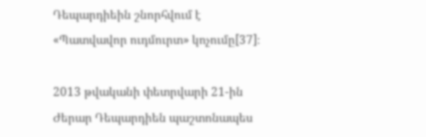Դեպարդիեին շնորհվում է «Պատվավոր ուդմուրտ» կոչումը[37]։

2013 թվականի փետրվարի 21-ին Ժերար Դեպարդիեն պաշտոնապես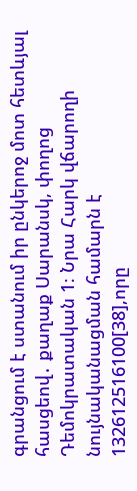գրանցում է ստանում իր ընկերոջ մոտ հետևյալ հասցեով․ քաղաք Սարանսկ, փողոց Դեմոկրատական 1։ Նրա Հարկ վճարողի նույնականացման համարն է 132612516100[38],որը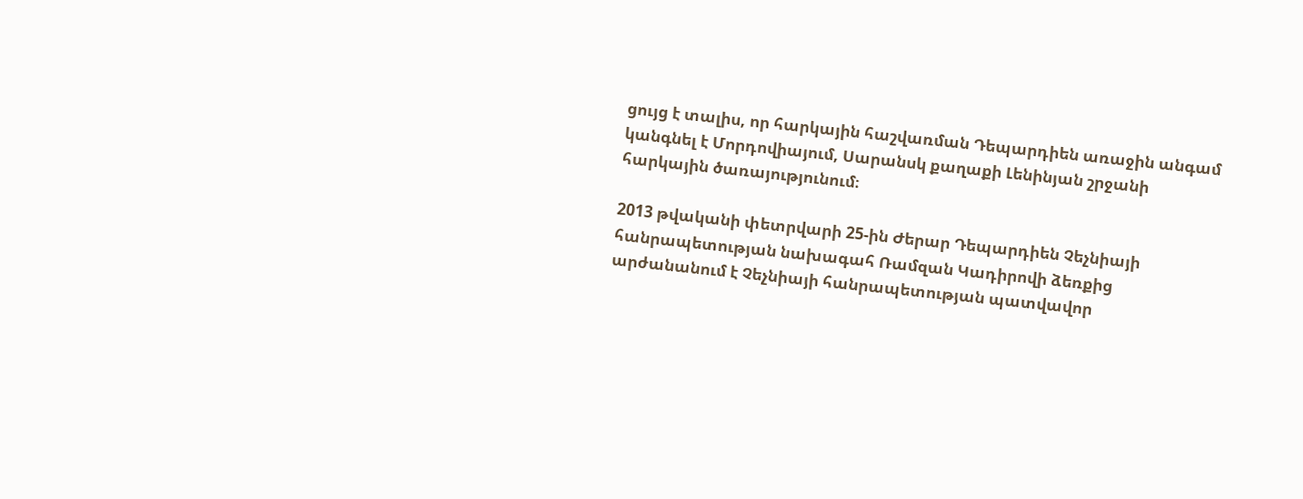ցույց է տալիս, որ հարկային հաշվառման Դեպարդիեն առաջին անգամ կանգնել է Մորդովիայում, Սարանսկ քաղաքի Լենինյան շրջանի հարկային ծառայությունում։

2013 թվականի փետրվարի 25-ին Ժերար Դեպարդիեն Չեչնիայի հանրապետության նախագահ Ռամզան Կադիրովի ձեռքից արժանանում է Չեչնիայի հանրապետության պատվավոր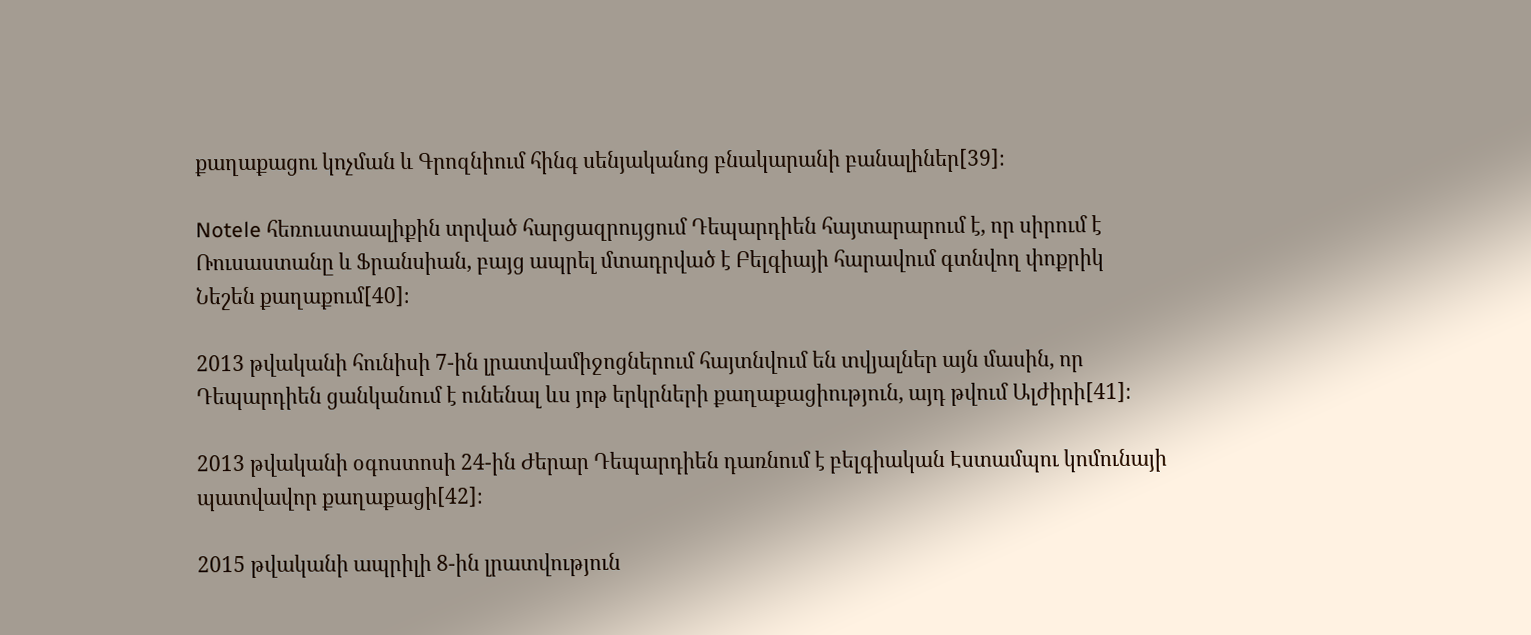քաղաքացու կոչման և Գրոզնիում հինգ սենյականոց բնակարանի բանալիներ[39]։

Notele հեռուստաալիքին տրված հարցազրույցում Դեպարդիեն հայտարարում է, որ սիրում է Ռուսաստանը և Ֆրանսիան, բայց ապրել մտադրված է Բելգիայի հարավում գտնվող փոքրիկ Նեշեն քաղաքում[40]։

2013 թվականի հունիսի 7-ին լրատվամիջոցներում հայտնվում են տվյալներ այն մասին, որ Դեպարդիեն ցանկանում է ունենալ ևս յոթ երկրների քաղաքացիություն, այդ թվում Ալժիրի[41]։

2013 թվականի օգոստոսի 24-ին Ժերար Դեպարդիեն դառնում է բելգիական Էստամպու կոմունայի պատվավոր քաղաքացի[42]։

2015 թվականի ապրիլի 8-ին լրատվություն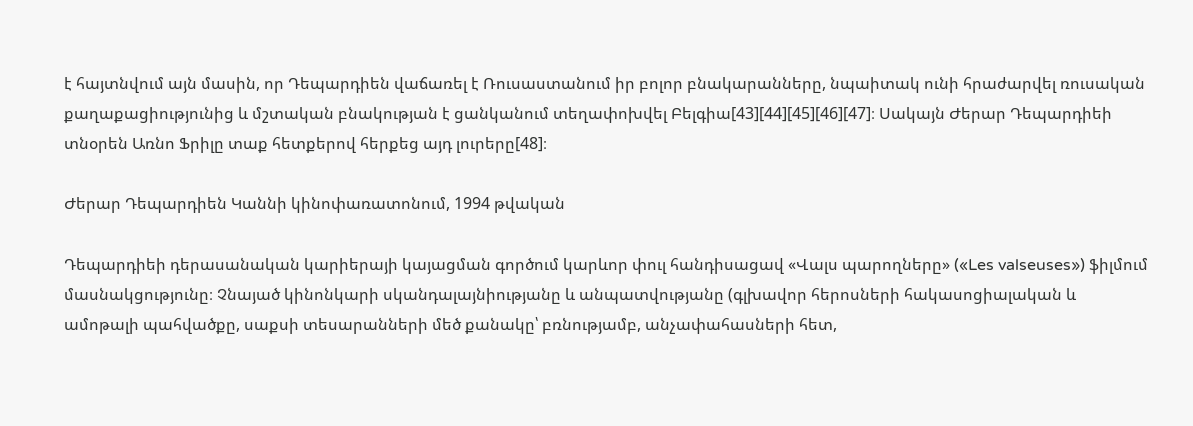է հայտնվում այն մասին, որ Դեպարդիեն վաճառել է Ռուսաստանում իր բոլոր բնակարանները, նպաիտակ ունի հրաժարվել ռուսական քաղաքացիությունից և մշտական բնակության է ցանկանում տեղափոխվել Բելգիա[43][44][45][46][47]։ Սակայն Ժերար Դեպարդիեի տնօրեն Առնո Ֆրիլը տաք հետքերով հերքեց այդ լուրերը[48]։

Ժերար Դեպարդիեն Կաննի կինոփառատոնում, 1994 թվական

Դեպարդիեի դերասանական կարիերայի կայացման գործում կարևոր փուլ հանդիսացավ «Վալս պարողները» («Les valseuses») ֆիլմում մասնակցությունը։ Չնայած կինոնկարի սկանդալայնիությանը և անպատվությանը (գլխավոր հերոսների հակասոցիալական և ամոթալի պահվածքը, սաքսի տեսարանների մեծ քանակը՝ բռնությամբ, անչափահասների հետ,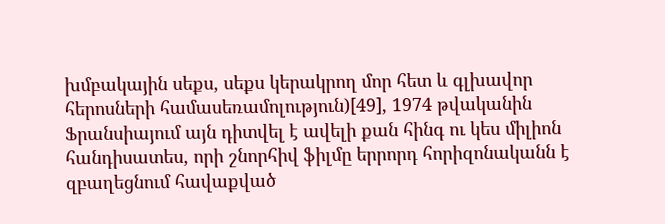խմբակային սեքս, սեքս կերակրող մոր հետ և գլխավոր հերոսների համասեռամոլություն)[49], 1974 թվականին Ֆրանսիայում այն դիտվել է ավելի քան հինգ ու կես միլիոն հանդիսատես, որի շնորհիվ ֆիլմը երրորդ հորիզոնականն է զբաղեցնում հավաքված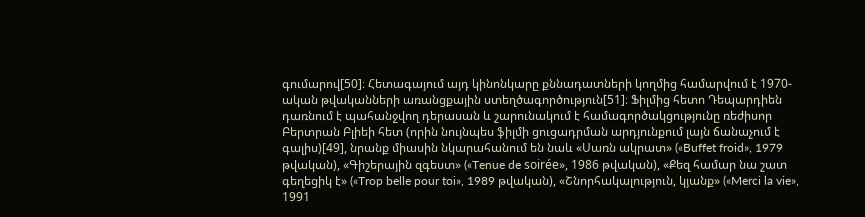գումարով[50]։ Հետագայում այդ կինոնկարը քննադատների կողմից համարվում է 1970-ական թվականների առանցքային ստեղծագործություն[51]։ Ֆիլմից հետո Դեպարդիեն դառնում է պահանջվող դերասան և շարունակում է համագործակցությունը ռեժիսոր Բերտրան Բլիեի հետ (որին նույնպես ֆիլմի ցուցադրման արդյունքում լայն ճանաչում է գալիս)[49], նրանք միասին նկարահանում են նաև «Սառն ակրատ» («Buffet froid», 1979 թվական), «Գիշերային զգեստ» («Tenue de soirée», 1986 թվական), «Քեզ համար նա շատ գեղեցիկ է» («Trop belle pour toi», 1989 թվական), «Շնորհակալություն, կյանք» («Merci la vie», 1991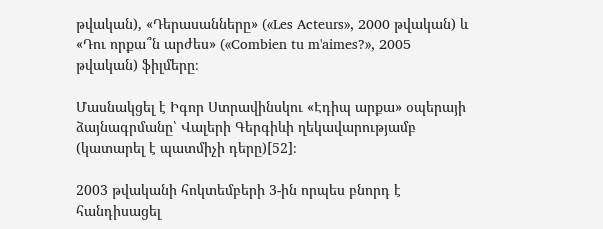թվական), «Դերասանները» («Les Acteurs», 2000 թվական) և «Դու որքա՞ն արժես» («Combien tu m'aimes?», 2005 թվական) ֆիլմերը։

Մասնակցել է Իգոր Ստրավինսկու «Էդիպ արքա» օպերայի ձայնագրմանը՝ Վալերի Գերգիևի ղեկավարությամբ (կատարել է պատմիչի դերը)[52]։

2003 թվականի հոկտեմբերի 3-ին որպես բնորդ է հանդիսացել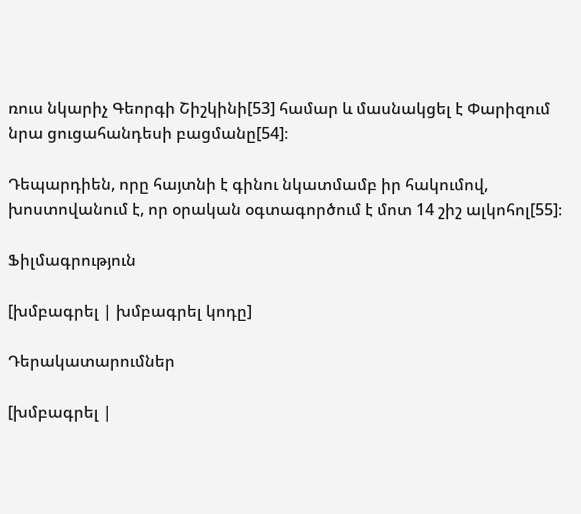ռուս նկարիչ Գեորգի Շիշկինի[53] համար և մասնակցել է Փարիզում նրա ցուցահանդեսի բացմանը[54]։

Դեպարդիեն, որը հայտնի է գինու նկատմամբ իր հակումով, խոստովանում է, որ օրական օգտագործում է մոտ 14 շիշ ալկոհոլ[55]։

Ֆիլմագրություն

[խմբագրել | խմբագրել կոդը]

Դերակատարումներ

[խմբագրել |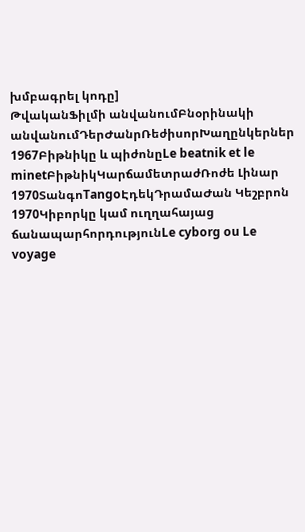խմբագրել կոդը]
ԹվականՖիլմի անվանումԲնօրինակի անվանումԴերԺանրՌեժիսորԽաղընկերներ
1967Բիթնիկը և պիժոնըLe beatnik et le minetԲիթնիկԿարճամետրաժՌոժե Լինար
1970ՏանգոTangoԷդեկԴրամաԺան Կեշբրոն
1970Կիբորկը կամ ուղղահայաց ճանապարհորդությունLe cyborg ou Le voyage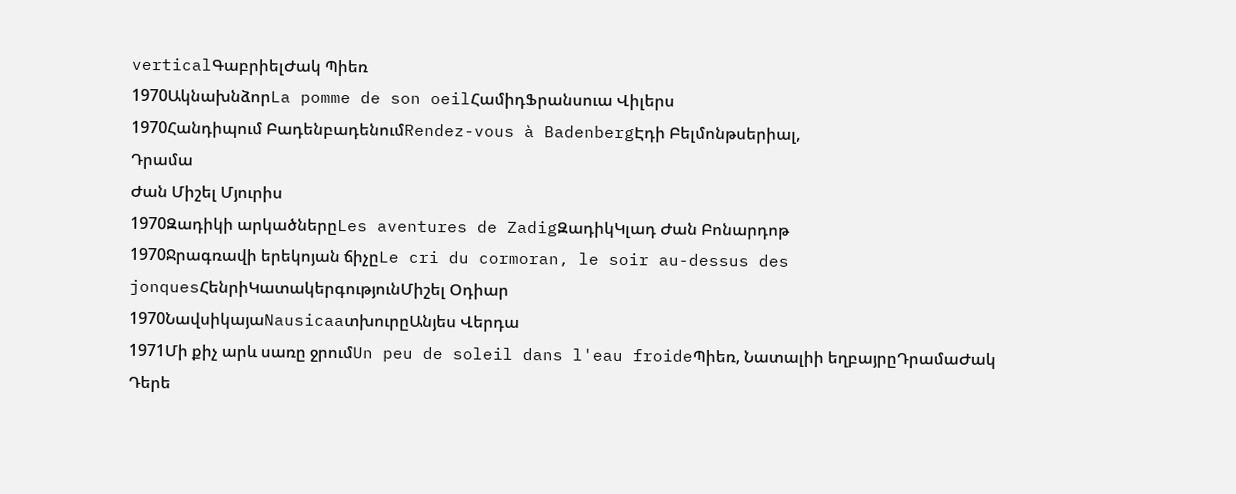verticalԳաբրիելԺակ Պիեռ
1970ԱկնախնձորLa pomme de son oeilՀամիդՖրանսուա Վիլերս
1970Հանդիպում ԲադենբադենումRendez-vous à BadenbergԷդի Բելմոնթսերիալ,
Դրամա
Ժան Միշել Մյուրիս
1970Զադիկի արկածներըLes aventures de ZadigԶադիկԿլադ Ժան Բոնարդոթ
1970Ջրագռավի երեկոյան ճիչըLe cri du cormoran, le soir au-dessus des jonquesՀենրիԿատակերգությունՄիշել Օդիար
1970ՆավսիկայաNausicaaտխուրըԱնյես Վերդա
1971Մի քիչ արև սառը ջրումUn peu de soleil dans l'eau froideՊիեռ, Նատալիի եղբայրըԴրամաԺակ Դերե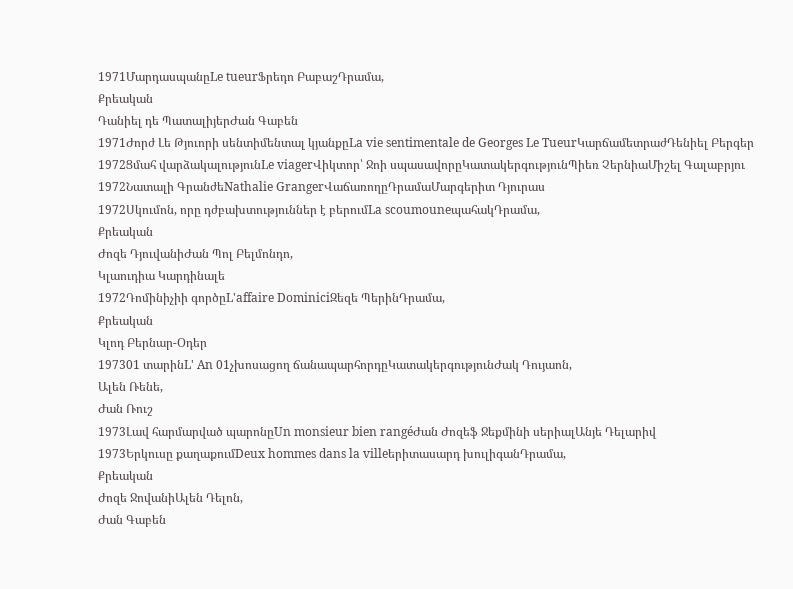1971ՄարդասպանըLe tueurՖրեդո ԲաբաշԴրամա,
Քրեական
Դանիել դե ՊատալիյերԺան Գաբեն
1971Ժորժ Լե Թյուորի սենտիմենտալ կյանքըLa vie sentimentale de Georges Le TueurԿարճամետրաժԴենիել Բերգեր
1972Ցմահ վարձակալությունLe viagerՎիկտոր՝ Ջոի սպասավորըԿատակերգությունՊիեռ ՉերնիաՄիշել Գալաբրյու
1972Նատալի ԳրանժեNathalie GrangerՎաճառողըԴրամաՄարգերիտ Դյուրաս
1972Սկումոն, որը դժբախտություններ է բերումLa scoumouneպահակԴրամա,
Քրեական
Ժոզե ԴյուվանիԺան Պոլ Բելմոնդո,
Կլաուդիա Կարդինալե
1972Դոմինիչիի գործըL'affaire DominiciԶեզե ՊերինԴրամա,
Քրեական
Կլոդ Բերնար-Օդեր
197301 տարինL' An 01չխոսացող ճանապարհորդըԿատակերգությունԺակ Դույաոն,
Ալեն Ռենե,
Ժան Ռուշ
1973Լավ հարմարված պարոնըUn monsieur bien rangéԺան Ժոզեֆ Ջեքմինի սերիալԱնյե Դելարիվ
1973Երկուսը քաղաքումDeux hommes dans la villeերիտասարդ խուլիգանԴրամա,
Քրեական
Ժոզե ՋովանիԱլեն Դելոն,
Ժան Գաբեն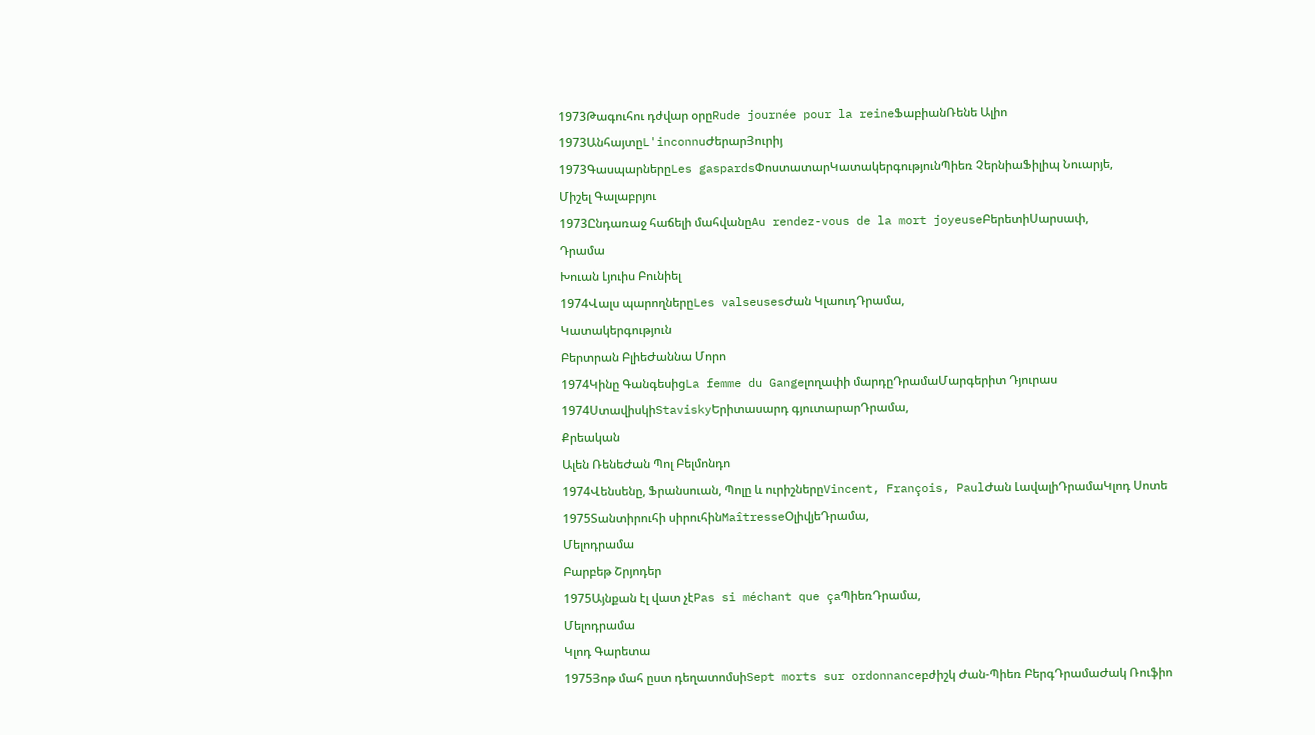1973Թագուհու դժվար օրըRude journée pour la reineՖաբիանՌենե Ալիո
1973ԱնհայտըL'inconnuԺերարՅուրիյ
1973ԳասպարներըLes gaspardsՓոստատարԿատակերգությունՊիեռ ՉերնիաՖիլիպ Նուարյե,
Միշել Գալաբրյու
1973Ընդառաջ հաճելի մահվանըAu rendez-vous de la mort joyeuseԲերետիՍարսափ,
Դրամա
Խուան Լյուիս Բունիել
1974Վալս պարողներըLes valseusesԺան ԿլաուդԴրամա,
Կատակերգություն
Բերտրան ԲլիեԺաննա Մորո
1974Կինը ԳանգեսիցLa femme du Gangeլողափի մարդըԴրամաՄարգերիտ Դյուրաս
1974ՍտավիսկիStaviskyԵրիտասարդ գյուտարարԴրամա,
Քրեական
Ալեն ՌենեԺան Պոլ Բելմոնդո
1974Վենսենը, Ֆրանսուան, Պոլը և ուրիշներըVincent, François, PaulԺան ԼավալիԴրամաԿլոդ Սոտե
1975Տանտիրուհի սիրուհինMaîtresseՕլիվյեԴրամա,
Մելոդրամա
Բարբեթ Շրյոդեր
1975Այնքան էլ վատ չէPas si méchant que çaՊիեռԴրամա,
Մելոդրամա
Կլոդ Գարետա
1975Յոթ մահ ըստ դեղատոմսիSept morts sur ordonnanceբժիշկ Ժան-Պիեռ ԲերգԴրամաԺակ Ռուֆիո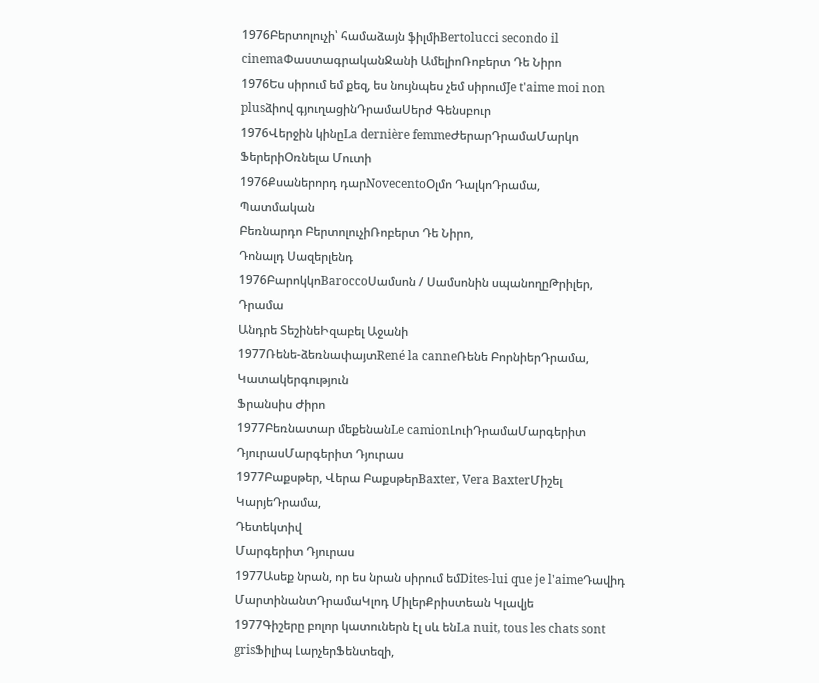1976Բերտոլուչի՝ համաձայն ֆիլմիBertolucci secondo il cinemaՓաստագրականՋանի ԱմելիոՌոբերտ Դե Նիրո
1976Ես սիրում եմ քեզ, ես նույնպես չեմ սիրումJe t'aime moi non plusձիով գյուղացինԴրամաՍերժ Գենսբուր
1976Վերջին կինըLa dernière femmeԺերարԴրամաՄարկո ՖերերիՕռնելա Մուտի
1976Քսաներորդ դարNovecentoՕլմո ԴալկոԴրամա,
Պատմական
Բեռնարդո ԲերտոլուչիՌոբերտ Դե Նիրո,
Դոնալդ Սազերլենդ
1976ԲարոկկոBaroccoՍամսոն / Սամսոնին սպանողըԹրիլեր,
Դրամա
Անդրե ՏեշինեԻզաբել Աջանի
1977Ռենե-ձեռնափայտRené la canneՌենե ԲորնիերԴրամա,
Կատակերգություն
Ֆրանսիս Ժիրո
1977Բեռնատար մեքենանLe camionԼուիԴրամաՄարգերիտ ԴյուրասՄարգերիտ Դյուրաս
1977Բաքսթեր, Վերա ԲաքսթերBaxter, Vera BaxterՄիշել ԿարյեԴրամա,
Դետեկտիվ
Մարգերիտ Դյուրաս
1977Ասեք նրան, որ ես նրան սիրում եմDites-lui que je l'aimeԴավիդ ՄարտինանտԴրամաԿլոդ ՄիլերՔրիստեան Կլավյե
1977Գիշերը բոլոր կատուներն էլ սև ենLa nuit, tous les chats sont grisՖիլիպ ԼարչերՖենտեզի,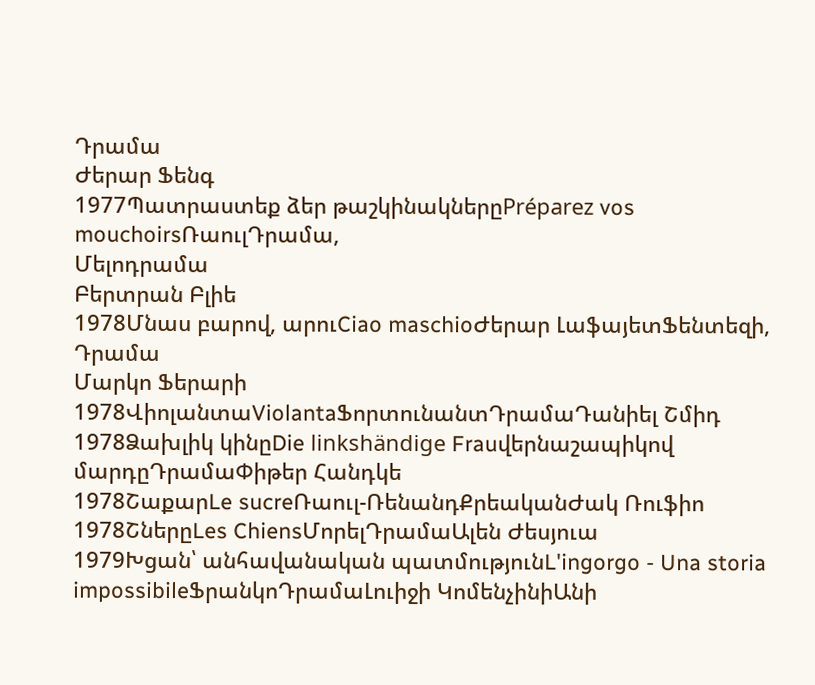Դրամա
Ժերար Ֆենգ
1977Պատրաստեք ձեր թաշկինակներըPréparez vos mouchoirsՌաուլԴրամա,
Մելոդրամա
Բերտրան Բլիե
1978Մնաս բարով, արուCiao maschioԺերար ԼաֆայետՖենտեզի,
Դրամա
Մարկո Ֆերարի
1978ՎիոլանտաViolantaՖորտունանտԴրամաԴանիել Շմիդ
1978Ձախլիկ կինըDie linkshändige Frauվերնաշապիկով մարդըԴրամաՓիթեր Հանդկե
1978ՇաքարLe sucreՌաուլ-ՌենանդՔրեականԺակ Ռուֆիո
1978ՇներըLes ChiensՄորելԴրամաԱլեն Ժեսյուա
1979Խցան՝ անհավանական պատմությունL'ingorgo - Una storia impossibileՖրանկոԴրամաԼուիջի ԿոմենչինիԱնի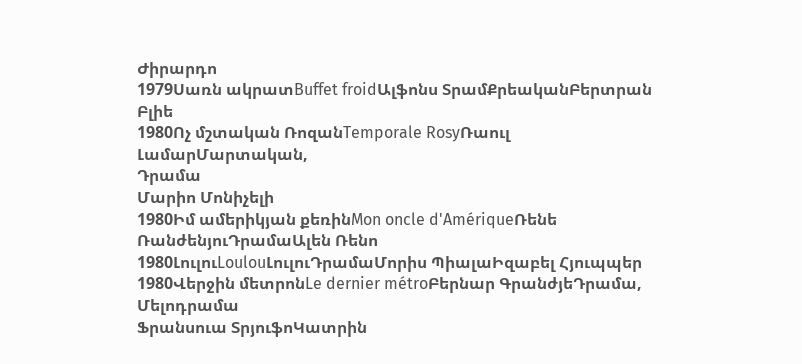Ժիրարդո
1979Սառն ակրատBuffet froidԱլֆոնս ՏրամՔրեականԲերտրան Բլիե
1980Ոչ մշտական ՌոզանTemporale RosyՌաուլ ԼամարՄարտական,
Դրամա
Մարիո Մոնիչելի
1980Իմ ամերիկյան քեռինMon oncle d'AmériqueՌենե ՌանժենյուԴրամաԱլեն Ռենո
1980ԼուլուLoulouԼուլուԴրամաՄորիս ՊիալաԻզաբել Հյուպպեր
1980Վերջին մետրոնLe dernier métroԲերնար ԳրանժյեԴրամա,
Մելոդրամա
Ֆրանսուա ՏրյուֆոԿատրին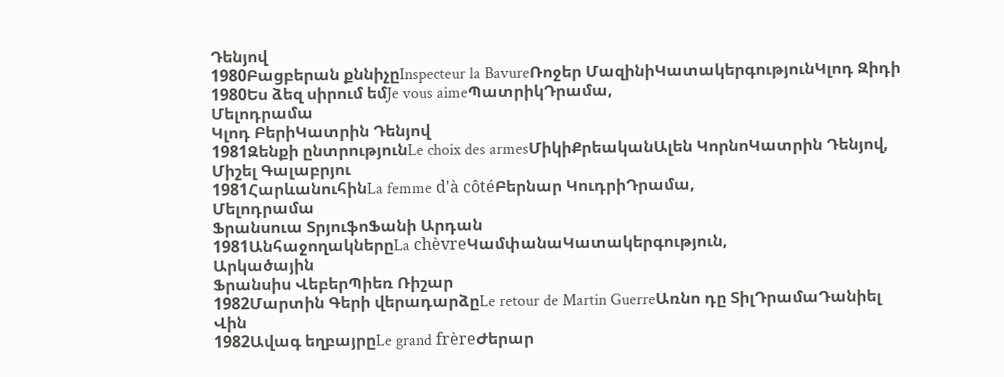Դենյով
1980Բացբերան քննիչըInspecteur la BavureՌոջեր ՄազինիԿատակերգությունԿլոդ Զիդի
1980Ես ձեզ սիրում եմJe vous aimeՊատրիկԴրամա,
Մելոդրամա
Կլոդ ԲերիԿատրին Դենյով
1981Զենքի ընտրությունLe choix des armesՄիկիՔրեականԱլեն ԿորնոԿատրին Դենյով,
Միշել Գալաբրյու
1981ՀարևանուհինLa femme d'à côtéԲերնար ԿուդրիԴրամա,
Մելոդրամա
Ֆրանսուա ՏրյուֆոՖանի Արդան
1981ԱնհաջողակներըLa chèvreԿամփանաԿատակերգություն,
Արկածային
Ֆրանսիս ՎեբերՊիեռ Ռիշար
1982Մարտին Գերի վերադարձըLe retour de Martin GuerreԱռնո դը ՏիլԴրամաԴանիել Վին
1982Ավագ եղբայրըLe grand frèreԺերար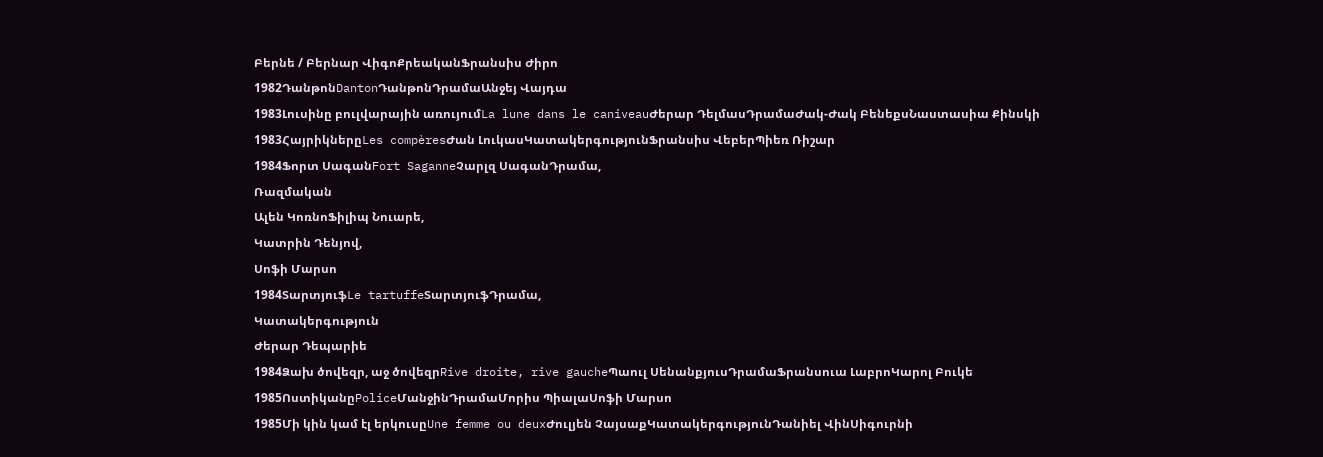Բերնե / Բերնար ՎիգոՔրեականՖրանսիս Ժիրո
1982ԴանթոնDantonԴանթոնԴրամաԱնջեյ Վայդա
1983Լուսինը բուլվարային առույումLa lune dans le caniveauԺերար ԴելմասԴրամաԺակ-Ժակ ԲենեքսՆաստասիա Քինսկի
1983ՀայրիկներըLes compèresԺան ԼուկասԿատակերգությունՖրանսիս ՎեբերՊիեռ Ռիշար
1984Ֆորտ ՍագանFort SaganneՉարլզ ՍագանԴրամա,
Ռազմական
Ալեն ԿոռնոՖիլիպ Նուարե,
Կատրին Դենյով,
Սոֆի Մարսո
1984ՏարտյուֆLe tartuffeՏարտյուֆԴրամա,
Կատակերգություն
Ժերար Դեպարիե
1984Ձախ ծովեզր, աջ ծովեզրRive droite, rive gaucheՊաուլ ՍենանքյուսԴրամաՖրանսուա ԼաբրոԿարոլ Բուկե
1985ՈստիկանըPoliceՄանջինԴրամաՄորիս ՊիալաՍոֆի Մարսո
1985Մի կին կամ էլ երկուսըUne femme ou deuxԺուլյեն ՉայսաքԿատակերգությունԴանիել ՎինՍիգուրնի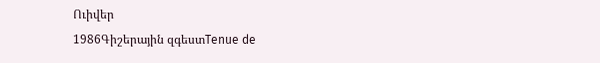Ուիվեր
1986Գիշերային զգեստTenue de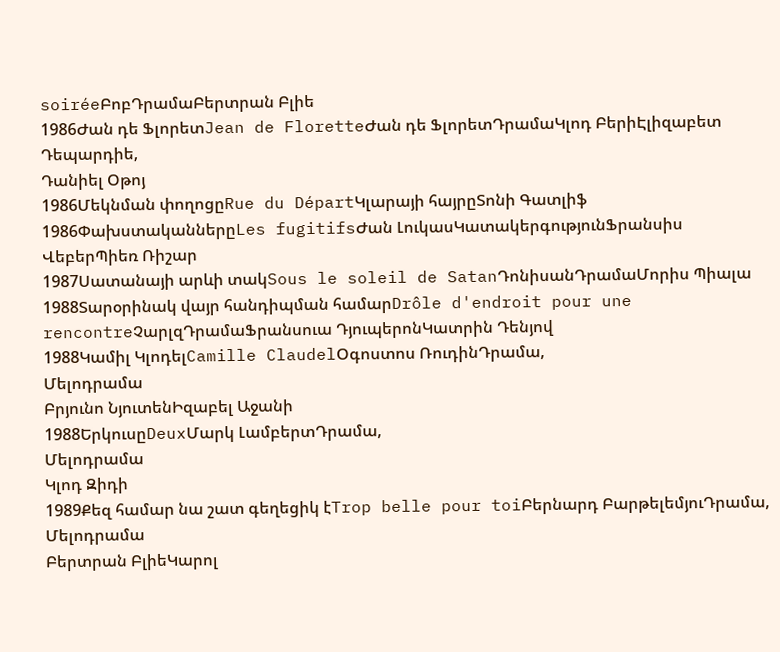soiréeԲոբԴրամաԲերտրան Բլիե
1986Ժան դե ՖլորետJean de FloretteԺան դե ՖլորետԴրամաԿլոդ ԲերիԷլիզաբետ Դեպարդիե,
Դանիել Օթոյ
1986Մեկնման փողոցըRue du DépartԿլարայի հայրըՏոնի Գատլիֆ
1986ՓախստականներըLes fugitifsԺան ԼուկասԿատակերգությունՖրանսիս ՎեբերՊիեռ Ռիշար
1987Սատանայի արևի տակSous le soleil de SatanԴոնիսանԴրամաՄորիս Պիալա
1988Տարօրինակ վայր հանդիպման համարDrôle d'endroit pour une rencontreՉարլզԴրամաՖրանսուա ԴյուպերոնԿատրին Դենյով
1988Կամիլ ԿլոդելCamille ClaudelՕգոստոս ՌուդինԴրամա,
Մելոդրամա
Բրյունո ՆյուտենԻզաբել Աջանի
1988ԵրկուսըDeuxՄարկ ԼամբերտԴրամա,
Մելոդրամա
Կլոդ Զիդի
1989Քեզ համար նա շատ գեղեցիկ էTrop belle pour toiԲերնարդ ԲարթելեմյուԴրամա,
Մելոդրամա
Բերտրան ԲլիեԿարոլ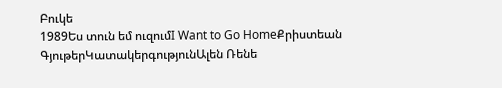Բուկե
1989Ես տուն եմ ուզումI Want to Go HomeՔրիստեան ԳյութերԿատակերգությունԱլեն Ռենե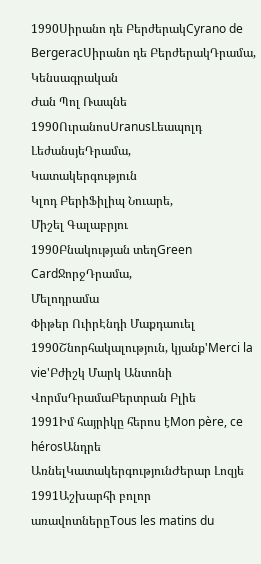1990Սիրանո դե ԲերժերակCyrano de BergeracՍիրանո դե ԲերժերակԴրամա,
Կենսագրական
Ժան Պոլ Ռապնե
1990ՈւրանոսUranusԼեապոլդ ԼեժանսյեԴրամա,
Կատակերգություն
Կլոդ ԲերիՖիլիպ Նուարե,
Միշել Գալաբրյու
1990Բնակության տեղGreen CardՋորջԴրամա,
Մելոդրամա
Փիթեր ՈւիրԷնդի Մաքդաուել
1990Շնորհակալություն, կյանք'Merci la vie'Բժիշկ Մարկ Անտոնի ՎորմսԴրամաԲերտրան Բլիե
1991Իմ հայրիկը հերոս էMon père, ce hérosԱնդրե ԱռնելԿատակերգությունԺերար Լոզյե
1991Աշխարհի բոլոր առավոտներըTous les matins du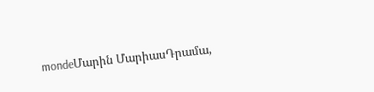mondeՄարին ՄարիասԴրամա,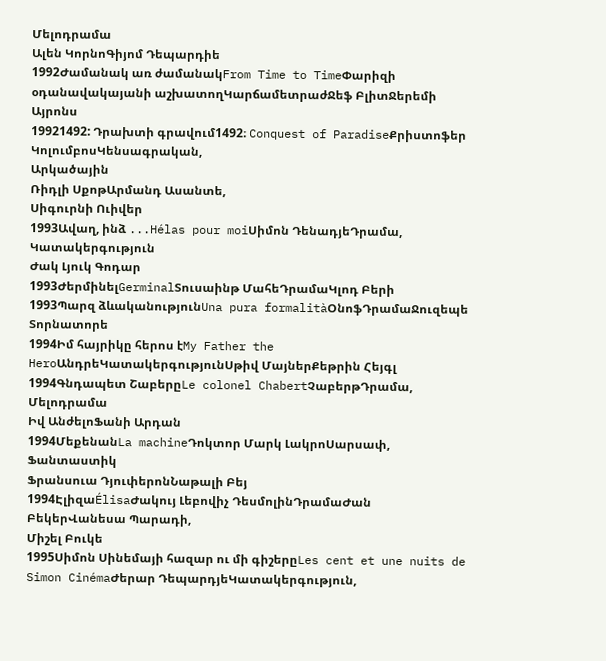Մելոդրամա
Ալեն ԿորնոԳիյոմ Դեպարդիե
1992Ժամանակ առ ժամանակFrom Time to TimeՓարիզի օդանավակայանի աշխատողԿարճամետրաժՋեֆ ԲլիտՋերեմի Այրոնս
19921492: Դրախտի գրավում1492։ Conquest of ParadiseՔրիստոֆեր ԿոլումբոսԿենսագրական,
Արկածային
Ռիդլի ՍքոթԱրմանդ Ասանտե,
Սիգուրնի Ուիվեր
1993Ավաղ, ինձ ...Hélas pour moiՍիմոն ԴենադյեԴրամա,
Կատակերգություն
Ժակ Լյուկ Գոդար
1993ԺերմինելGerminalՏուսաինթ ՄահեԴրամաԿլոդ Բերի
1993Պարզ ձևականությունUna pura formalitàՕնոֆԴրամաՋուզեպե Տորնատորե
1994Իմ հայրիկը հերոս էMy Father the HeroԱնդրեԿատակերգությունՍթիվ ՄայներՔեթրին Հեյգլ
1994Գնդապետ ՇաբերըLe colonel ChabertՉաբերթԴրամա,
Մելոդրամա
Իվ ԱնժելոՖանի Արդան
1994ՄեքենանLa machineԴոկտոր Մարկ ԼակրոՍարսափ,
Ֆանտաստիկ
Ֆրանսուա ԴյուփերոնՆաթալի Բեյ
1994ԷլիզաÉlisaԺակույ Լեբովիչ ԴեսմոլինԴրամաԺան ԲեկերՎանեսա Պարադի,
Միշել Բուկե
1995Սիմոն Սինեմայի հազար ու մի գիշերըLes cent et une nuits de Simon CinémaԺերար ԴեպարդյեԿատակերգություն,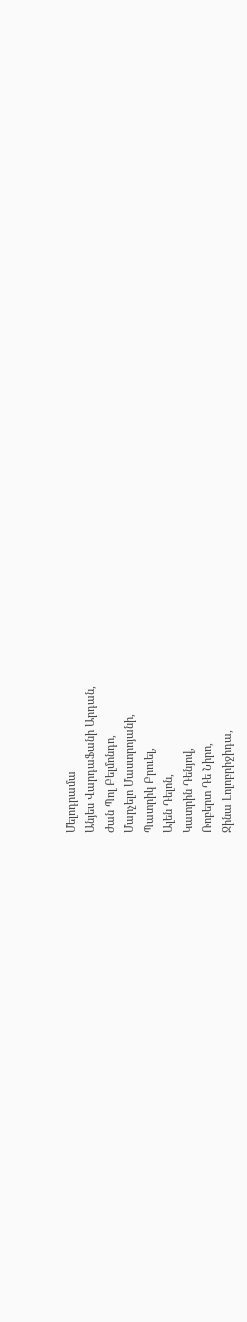Մելոդրամա
Անյես ՎարդաՖանի Արդան,
Ժան Պոլ Բելմոնդո,
Մարչելո Մաստրոյանի,
Պատրիկ Բրուել,
Ալեն Դելոն,
Կատրին Դենյով,
Ռոբերտ Դե Նիրո,
Ջինա Լոլոբրիջիդա,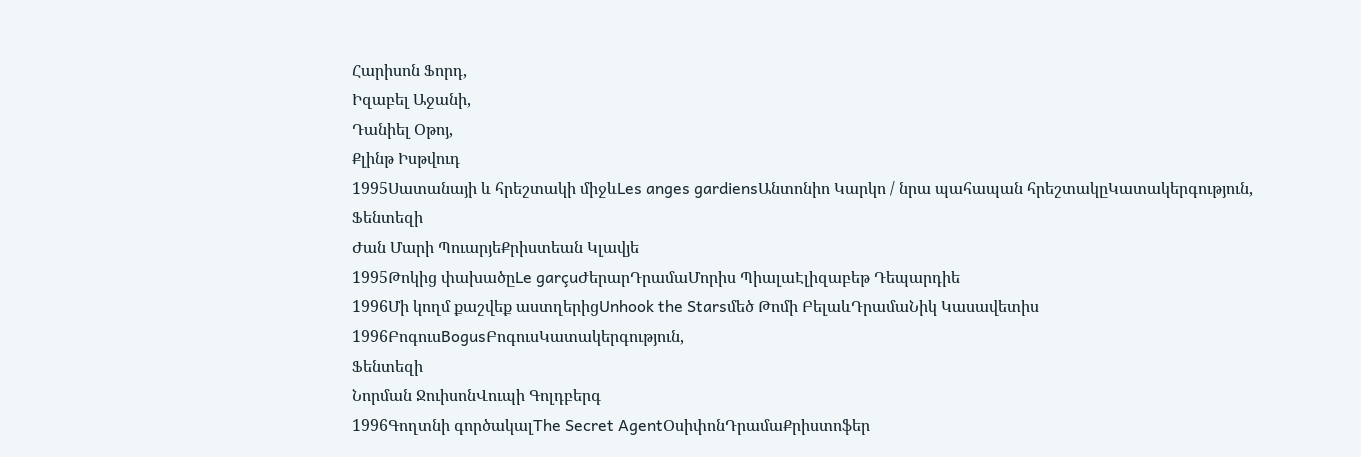Հարիսոն Ֆորդ,
Իզաբել Աջանի,
Դանիել Օթոյ,
Քլինթ Իսթվուդ
1995Սատանայի և հրեշտակի միջևLes anges gardiensԱնտոնիո Կարկո / նրա պահապան հրեշտակըԿատակերգություն,
Ֆենտեզի
Ժան Մարի ՊուարյեՔրիստեան Կլավյե
1995Թոկից փախածըLe garçuԺերարԴրամաՄորիս ՊիալաԷլիզաբեթ Դեպարդիե
1996Մի կողմ քաշվեք աստղերիցUnhook the Starsմեծ Թոմի ԲելաևԴրամաՆիկ Կասավետիս
1996ԲոգուսBogusԲոգուսԿատակերգություն,
Ֆենտեզի
Նորման ՋուիսոնՎուպի Գոլդբերգ
1996Գողտնի գործակալThe Secret AgentՕսիփոնԴրամաՔրիստոֆեր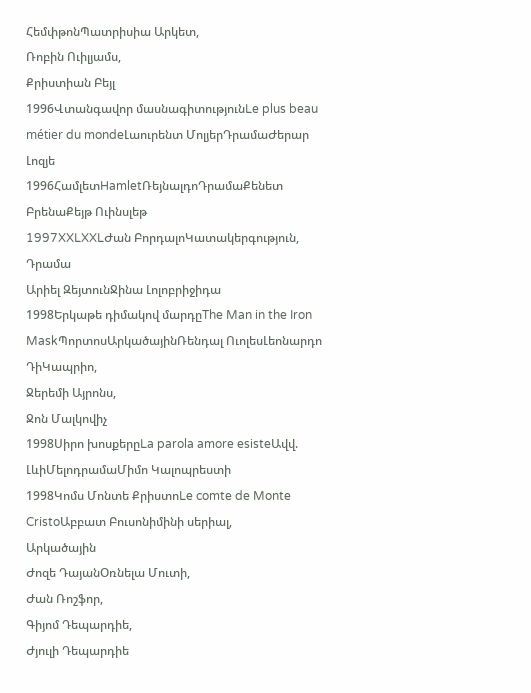ՀեմփթոնՊատրիսիա Արկետ,
Ռոբին Ուիլյամս,
Քրիստիան Բեյլ
1996Վտանգավոր մասնագիտությունLe plus beau métier du mondeԼաուրենտ ՄոլյերԴրամաԺերար Լոզյե
1996ՀամլետHamletՌեյնալդոԴրամաՔենետ ԲրենաՔեյթ Ուինսլեթ
1997XXLXXLԺան ԲորդալոԿատակերգություն,
Դրամա
Արիել ԶեյտունՋինա Լոլոբրիջիդա
1998Երկաթե դիմակով մարդըThe Man in the Iron MaskՊորտոսԱրկածայինՌենդալ ՈւոլեսԼեոնարդո ԴիԿապրիո,
Ջերեմի Այրոնս,
Ջոն Մալկովիչ
1998Սիրո խոսքերըLa parola amore esisteԱվվ. ԼևիՄելոդրամաՄիմո Կալոպրեստի
1998Կոմս Մոնտե ՔրիստոLe comte de Monte CristoԱբբատ Բուսոնիմինի սերիալ,
Արկածային
Ժոզե ԴայանՕռնելա Մուտի,
Ժան Ռոշֆոր,
Գիյոմ Դեպարդիե,
Ժյուլի Դեպարդիե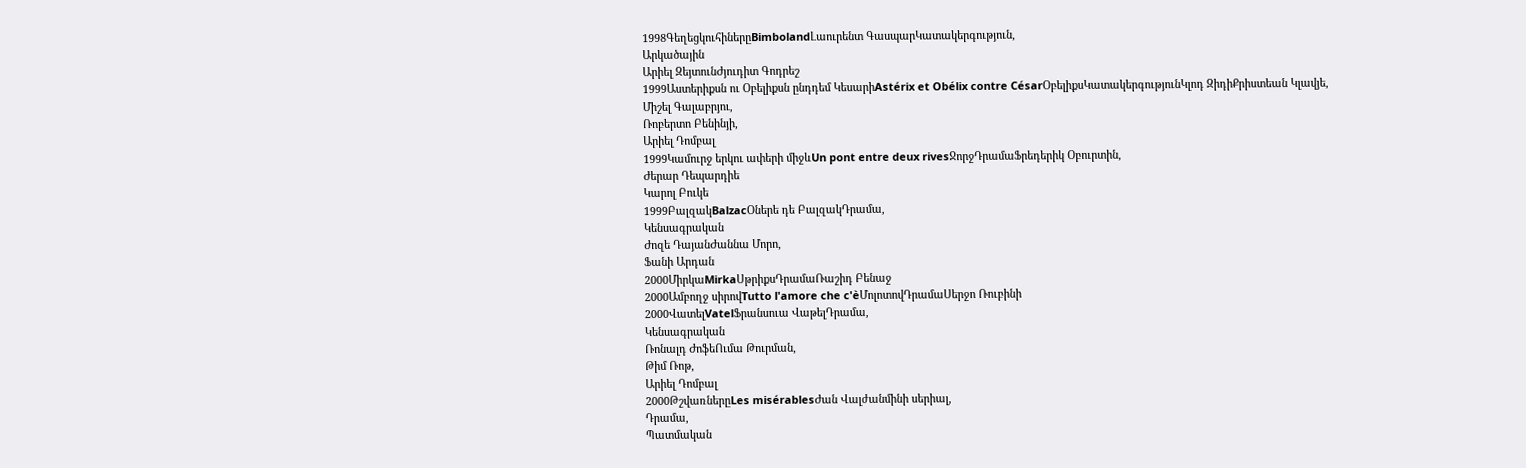1998ԳեղեցկուհիներըBimbolandԼաուրենտ ԳասպարԿատակերգություն,
Արկածային
Արիել ԶեյտունԺյուդիտ Գոդրեշ
1999Աստերիքսն ու Օբելիքսն ընդդեմ ԿեսարիAstérix et Obélix contre CésarՕբելիքսԿատակերգությունԿլոդ ԶիդիՔրիստեան Կլավյե,
Միշել Գալաբրյու,
Ռոբերտո Բենինյի,
Արիել Դոմբալ
1999Կամուրջ երկու ափերի միջևUn pont entre deux rivesՋորջԴրամաՖրեդերիկ Օբուրտին,
Ժերար Դեպարդիե
Կարոլ Բուկե
1999ԲալզակBalzacՕներե դե ԲալզակԴրամա,
Կենսագրական
Ժոզե ԴայանԺաննա Մորո,
Ֆանի Արդան
2000ՄիրկաMirkaՍթրիքսԴրամաՌաշիդ Բենաջ
2000Ամբողջ սիրովTutto l'amore che c'èՄոլոտովԴրամաՍերջո Ռուբինի
2000ՎատելVatelՖրանսուա ՎաթելԴրամա,
Կենսագրական
Ռոնալդ ԺոֆեՈւմա Թուրման,
Թիմ Ռոթ,
Արիել Դոմբալ
2000ԹշվառներըLes misérablesԺան Վալժանմինի սերիալ,
Դրամա,
Պատմական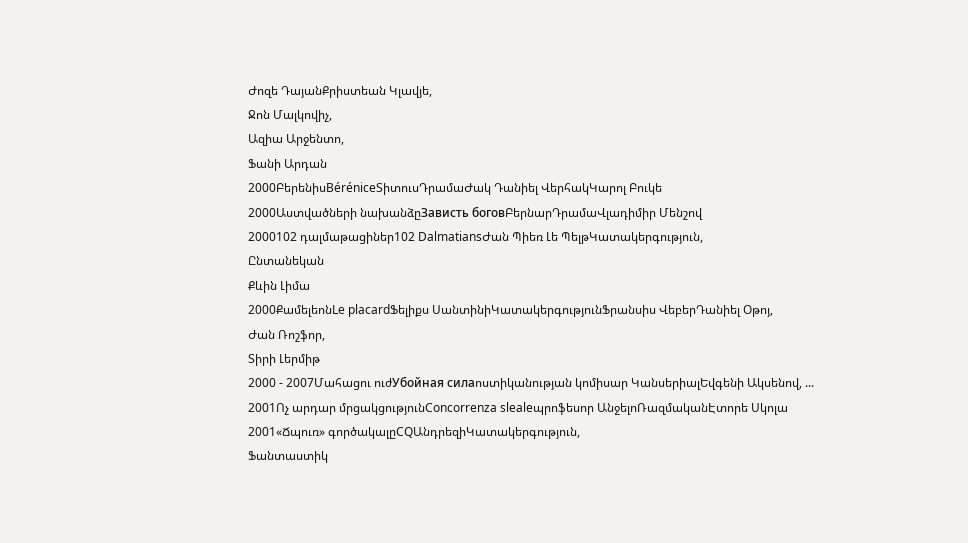Ժոզե ԴայանՔրիստեան Կլավյե,
Ջոն Մալկովիչ,
Ազիա Արջենտո,
Ֆանի Արդան
2000ԲերենիսBéréniceՏիտուսԴրամաԺակ Դանիել ՎերհակԿարոլ Բուկե
2000Աստվածների նախանձըЗависть боговԲերնարԴրամաՎլադիմիր Մենշով
2000102 դալմաթացիներ102 DalmatiansԺան Պիեռ Լե ՊելթԿատակերգություն,
Ընտանեկան
Քևին Լիմա
2000ՔամելեոնLe placardՖելիքս ՍանտինիԿատակերգությունՖրանսիս ՎեբերԴանիել Օթոյ,
Ժան Ռոշֆոր,
Տիրի Լերմիթ
2000 - 2007Մահացու ուժУбойная силаոստիկանության կոմիսար ԿանսերիալԵվգենի Ակսենով, ...
2001Ոչ արդար մրցակցությունConcorrenza slealeպրոֆեսոր ԱնջելոՌազմականԷտորե Սկոլա
2001«Ճպուռ» գործակալըCQԱնդրեզիԿատակերգություն,
Ֆանտաստիկ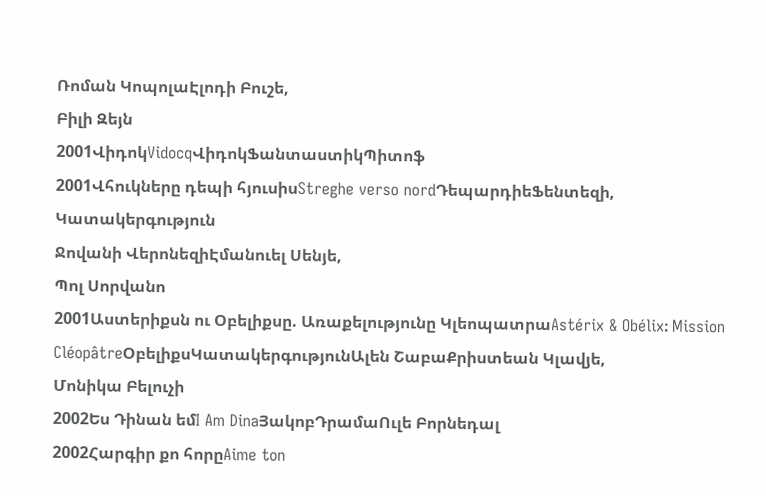Ռոման ԿոպոլաԷլոդի Բուշե,
Բիլի Զեյն
2001ՎիդոկVidocqՎիդոկՖանտաստիկՊիտոֆ
2001Վհուկները դեպի հյուսիսStreghe verso nordԴեպարդիեՖենտեզի,
Կատակերգություն
Ջովանի ՎերոնեզիԷմանուել Սենյե,
Պոլ Սորվանո
2001Աստերիքսն ու Օբելիքսը. Առաքելությունը ԿլեոպատրաAstérix & Obélix։ Mission CléopâtreՕբելիքսԿատակերգությունԱլեն ՇաբաՔրիստեան Կլավյե,
Մոնիկա Բելուչի
2002Ես Դինան եմI Am DinaՅակոբԴրամաՈւլե Բորնեդալ
2002Հարգիր քո հորըAime ton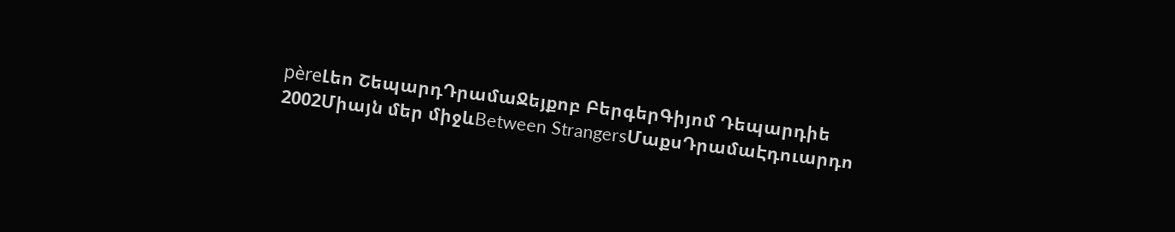pèreԼեո ՇեպարդԴրամաՋեյքոբ ԲերգերԳիյոմ Դեպարդիե
2002Միայն մեր միջևBetween StrangersՄաքսԴրամաԷդուարդո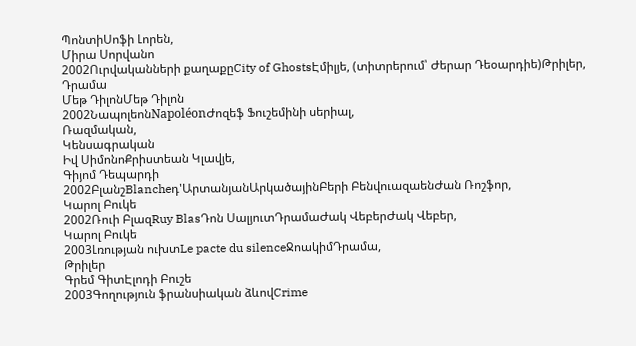ՊոնտիՍոֆի Լորեն,
Միրա Սորվանո
2002Ուրվականների քաղաքըCity of GhostsԷմիլյե, (տիտրերում՝ Ժերար Դեօարդիե)Թրիլեր,
Դրամա
Մեթ ԴիլոնՄեթ Դիլոն
2002ՆապոլեոնNapoléonԺոզեֆ Ֆուշեմինի սերիալ,
Ռազմական,
Կենսագրական
Իվ ՍիմոնոՔրիստեան Կլավյե,
Գիյոմ Դեպարդի
2002ԲլանշBlancheդ'ԱրտանյանԱրկածայինԲերի ԲենվուազաենԺան Ռոշֆոր,
Կարոլ Բուկե
2002Ռուի ԲլազRuy BlasԴոն ՍալյուտԴրամաԺակ ՎեբերԺակ Վեբեր,
Կարոլ Բուկե
2003Լռության ուխտLe pacte du silenceՋոակիմԴրամա,
Թրիլեր
Գրեմ ԳիտԷլոդի Բուշե
2003Գողություն ֆրանսիական ձևովCrime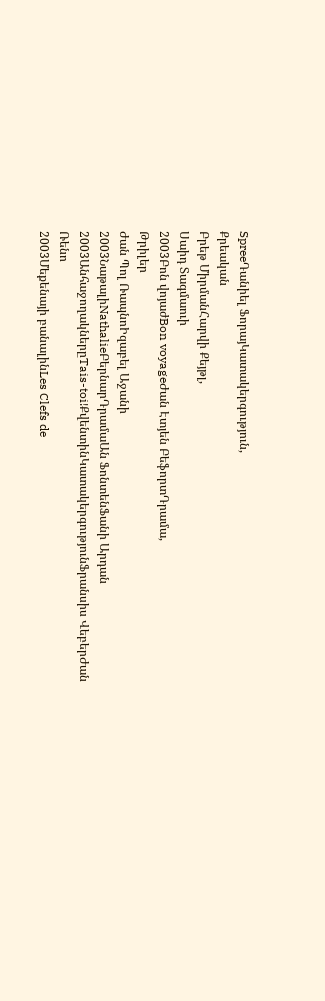SpreeԴանիել ՖորայԿատակերգություն,
Քրեական
Բրեթ ՄիրմանՀարվի Քեյթլ,
Սաիդ Տագմաուի
2003Բոն վոյաժBon voyageԺան Էտյեն ԲեֆորտԴրամա,
Թրիլեր
Ժան Պոլ ՌապնոԻզաբել Աջանի
2003ՆաթալիNathalieԲերնարԴրամաԱն ՖոնտենՖանի Արդան
2003ԱնհաջողակներըTais-toi!ՔվենտինԿատակերգությունՖրանսիս ՎեբերԺան Ռենո
2003Մեքենայի բանալինLes Clefs de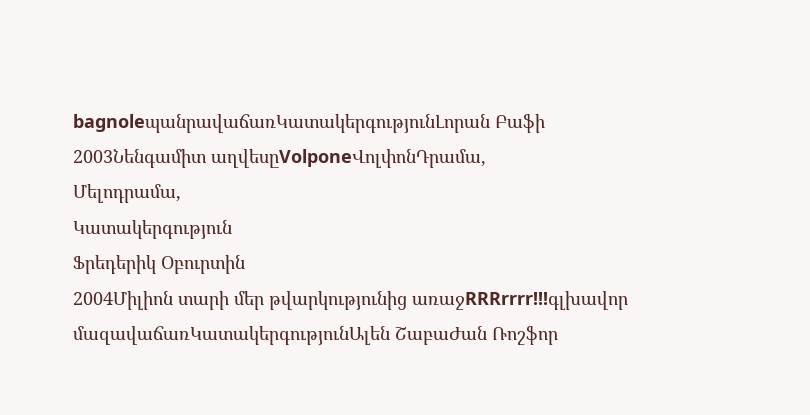bagnoleպանրավաճառԿատակերգությունԼորան Բաֆի
2003Նենգամիտ աղվեսըVolponeՎոլփոնԴրամա,
Մելոդրամա,
Կատակերգություն
Ֆրեդերիկ Օբուրտին
2004Միլիոն տարի մեր թվարկությունից առաջRRRrrrr!!!գլխավոր մազավաճառԿատակերգությունԱլեն ՇաբաԺան Ռոշֆոր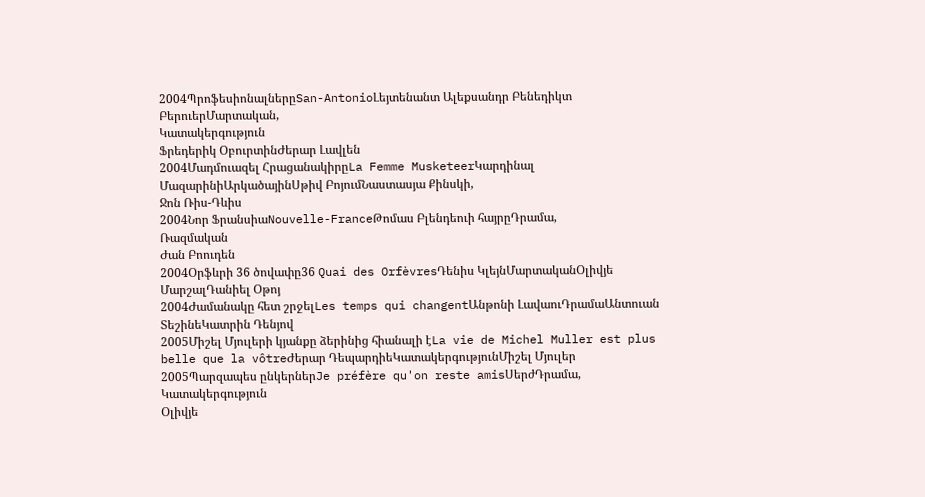2004ՊրոֆեսիոնալներըSan-AntonioԼեյտենանտ Ալեքսանդր Բենեդիկտ ԲերուերՄարտական,
Կատակերգություն
Ֆրեդերիկ ՕբուրտինԺերար Լավլեն
2004Մադմուազել ՀրացանակիրըLa Femme MusketeerԿարդինալ ՄազարինիԱրկածայինՍթիվ ԲոյումՆաստասյա Քինսկի,
Ջոն Ռիս-Դևիս
2004Նոր ՖրանսիաNouvelle-FranceԹոմաս Բլենդեուի հայրըԴրամա,
Ռազմական
Ժան Բոուդեն
2004Օրֆևրի 36 ծովափը36 Quai des OrfèvresԴենիս ԿլեյնՄարտականՕլիվյե ՄարշալԴանիել Օթոյ
2004Ժամանակը հետ շրջելLes temps qui changentԱնթոնի ԼավաուԴրամաԱնտուան ՏեշինեԿատրին Դենյով
2005Միշել Մյուլերի կյանքը ձերինից հիանալի էLa vie de Michel Muller est plus belle que la vôtreԺերար ԴեպարդիեԿատակերգությունՄիշել Մյուլեր
2005Պարզապես ընկերներJe préfère qu'on reste amisՍերժԴրամա,
Կատակերգություն
Օլիվյե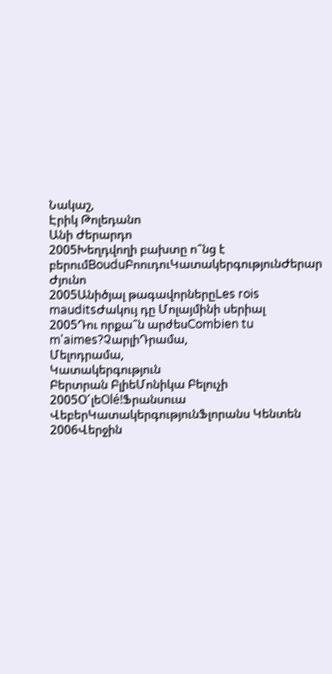Նակաշ,
Էրիկ Թոլեդանո
Անի Ժերարդո
2005Խեղդվողի բախտը ո՞նց է բերումBouduԲոուդուԿատակերգությունԺերար Ժյունո
2005Անիծյալ թագավորներըLes rois mauditsԺակույ դը Մոլայմինի սերիալ
2005Դու որքա՞ն արժեսCombien tu m'aimes?ՉարլիԴրամա,
Մելոդրամա,
Կատակերգություն
Բերտրան ԲլիեՄոնիկա Բելուչի
2005Օ՜լեOlé!Ֆրանսուա ՎեբերԿատակերգությունՖլորանս Կենտեն
2006Վերջին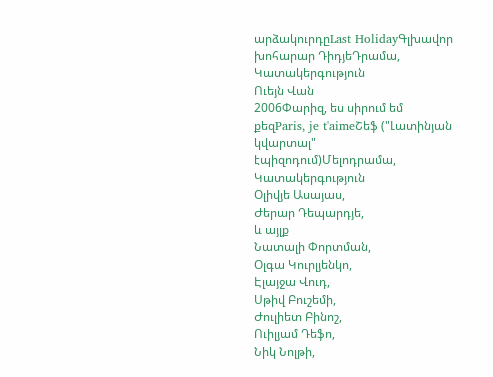արձակուրդըLast HolidayԳլխավոր խոհարար ԴիդյեԴրամա,
Կատակերգություն
Ուեյն Վան
2006Փարիզ, ես սիրում եմ քեզParis, je t'aimeՇեֆ ("Լատինյան կվարտալ" էպիզոդում)Մելոդրամա,
Կատակերգություն
Օլիվյե Ասայաս,
Ժերար Դեպարդյե,
և այլք
Նատալի Փորտման,
Օլգա Կուրլյենկո,
Էլայջա Վուդ,
Սթիվ Բուշեմի,
Ժուլիետ Բինոշ,
Ուիլյամ Դեֆո,
Նիկ Նոլթի,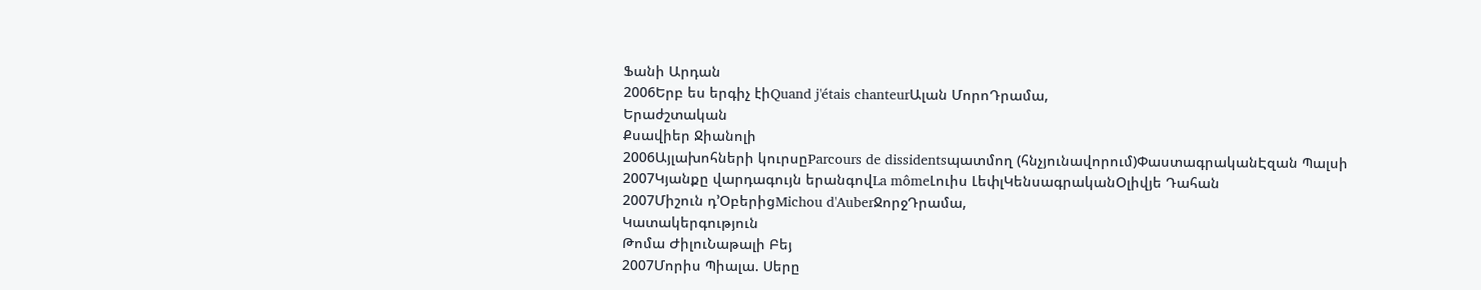Ֆանի Արդան
2006Երբ ես երգիչ էիQuand j'étais chanteurԱլան ՄորոԴրամա,
Երաժշտական
Քսավիեր Ջիանոլի
2006Այլախոհների կուրսըParcours de dissidentsպատմող (հնչյունավորում)ՓաստագրականԷզան Պալսի
2007Կյանքը վարդագույն երանգովLa mômeԼուիս ԼեփլԿենսագրականՕլիվյե Դահան
2007Միշուն դ’ՕբերիցMichou d'AuberՋորջԴրամա,
Կատակերգություն
Թոմա ԺիլուՆաթալի Բեյ
2007Մորիս Պիալա. Սերը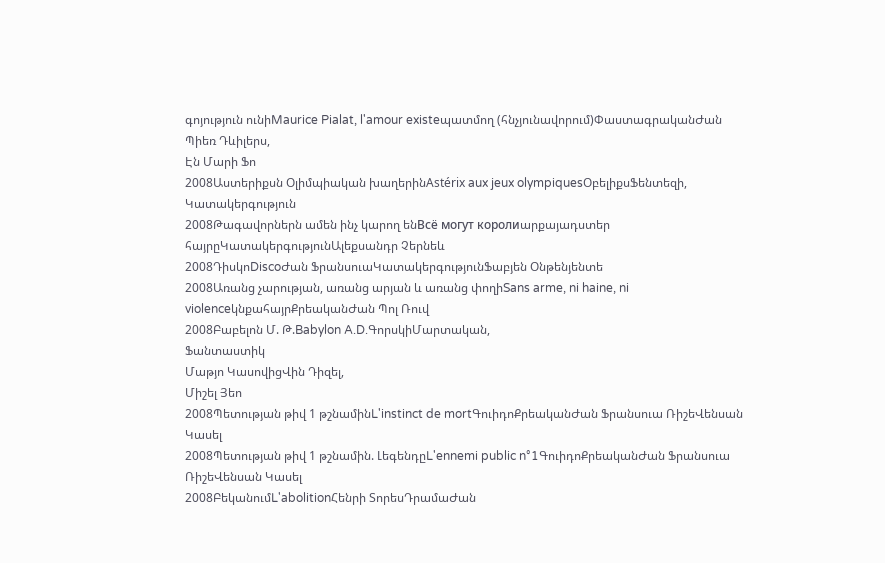գոյություն ունիMaurice Pialat, l'amour existeպատմող (հնչյունավորում)ՓաստագրականԺան Պիեռ Դևիլերս,
Էն Մարի Ֆո
2008Աստերիքսն Օլիմպիական խաղերինAstérix aux jeux olympiquesՕբելիքսՖենտեզի,
Կատակերգություն
2008Թագավորներն ամեն ինչ կարող ենВсё могут королиարքայադստեր հայրըԿատակերգությունԱլեքսանդր Չերնեև
2008ԴիսկոDiscoԺան ՖրանսուաԿատակերգությունՖաբյեն Օնթենյենտե
2008Առանց չարության, առանց արյան և առանց փողիSans arme, ni haine, ni violenceկնքահայրՔրեականԺան Պոլ Ռուվ
2008Բաբելոն Մ. Թ.Babylon A.D.ԳորսկիՄարտական,
Ֆանտաստիկ
Մաթյո ԿասովիցՎին Դիզել,
Միշել Յեո
2008Պետության թիվ 1 թշնամինL'instinct de mortԳուիդոՔրեականԺան Ֆրանսուա ՌիշեՎենսան Կասել
2008Պետության թիվ 1 թշնամին. ԼեգենդըL'ennemi public n°1ԳուիդոՔրեականԺան Ֆրանսուա ՌիշեՎենսան Կասել
2008ԲեկանումL'abolitionՀենրի ՏորեսԴրամաԺան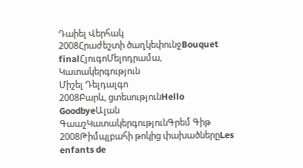Դաիել Վերհակ
2008Հրաժեշտի ծաղկեփունջBouquet finalՀյուգոՄելոդրամա,
Կատակերգություն
Միշել Դելդալգո
2008Բարև, ցտեսությունHello GoodbyeԱլան ԳաաշԿատակերգությունԳրեմ Գիթ
2008Թիմպլբահի թոկից փախածներըLes enfants de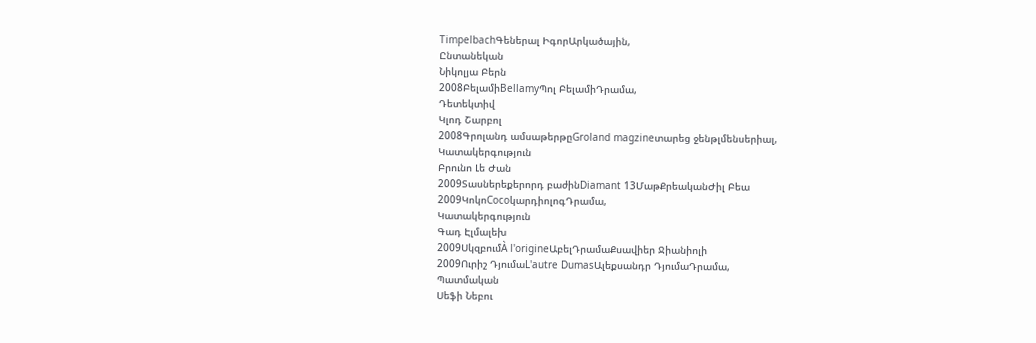TimpelbachԳեներալ ԻգորԱրկածային,
Ընտանեկան
Նիկոլյա Բերն
2008ԲելամիBellamyՊոլ ԲելամիԴրամա,
Դետեկտիվ
Կլոդ Շարբոլ
2008Գրոլանդ ամսաթերթըGroland magzineտարեց ջենթլմենսերիալ,
Կատակերգություն
Բրունո Լե Ժան
2009Տասներեքերորդ բաժինDiamant 13ՄաթՔրեականԺիլ Բեա
2009ԿոկոCocoկարդիոլոգԴրամա,
Կատակերգություն
Գադ Էլմալեխ
2009ՍկզբումÀ l'origineԱբելԴրամաՔսավիեր Ջիանիոլի
2009Ուրիշ ԴյումաL'autre DumasԱլեքսանդր ԴյումաԴրամա,
Պատմական
Սեֆի Նեբու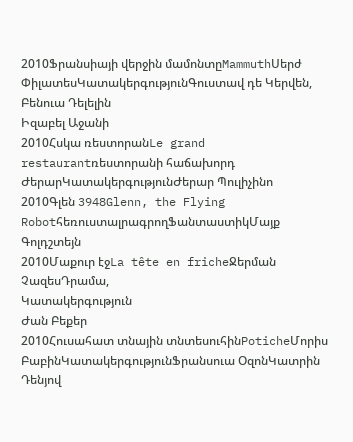2010Ֆրանսիայի վերջին մամոնտըMammuthՍերժ ՓիլատեսԿատակերգությունԳուստավ դե Կերվեն,
Բենուա Դելելին
Իզաբել Աջանի
2010Հսկա ռեստորանLe grand restaurantռեստորանի հաճախորդ ԺերարԿատակերգությունԺերար Պուլիչինո
2010Գլեն 3948Glenn, the Flying RobotհեռուստալրագրողՖանտաստիկՄայք Գոլդշտեյն
2010Մաքուր էջLa tête en fricheՋերման ՉազեսԴրամա,
Կատակերգություն
Ժան Բեքեր
2010Հուսահատ տնային տնտեսուհինPoticheՄորիս ԲաբինԿատակերգությունՖրանսուա ՕզոնԿատրին Դենյով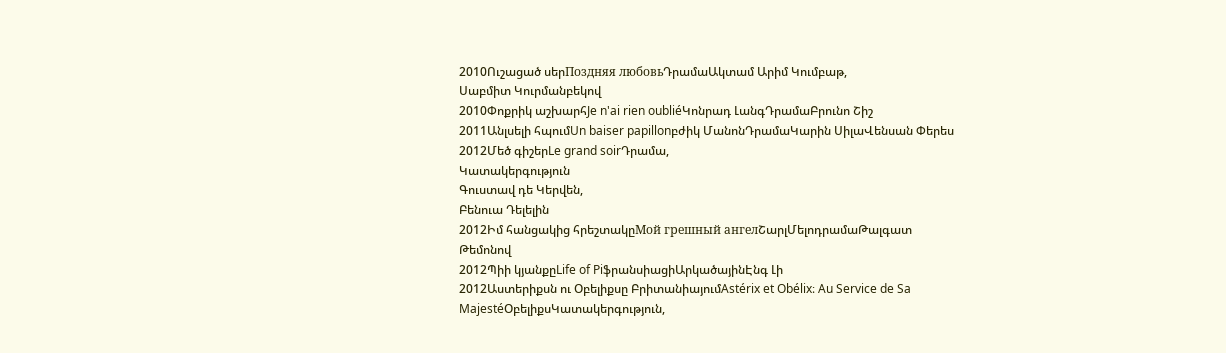2010Ուշացած սերПоздняя любовьԴրամաԱկտամ Արիմ Կումբաթ,
Սաբմիտ Կուրմանբեկով
2010Փոքրիկ աշխարհJe n'ai rien oubliéԿոնրադ ԼանգԴրամաԲրունո Շիշ
2011Անլսելի հպումUn baiser papillonբժիկ ՄանոնԴրամաԿարին ՍիլաՎենսան Փերես
2012Մեծ գիշերLe grand soirԴրամա,
Կատակերգություն
Գուստավ դե Կերվեն,
Բենուա Դելելին
2012Իմ հանցակից հրեշտակըМой грешный ангелՇարլՄելոդրամաԹալգատ Թեմոնով
2012Պիի կյանքըLife of PiֆրանսիացիԱրկածայինԷնգ Լի
2012Աստերիքսն ու Օբելիքսը ԲրիտանիայումAstérix et Obélix։ Au Service de Sa MajestéՕբելիքսԿատակերգություն,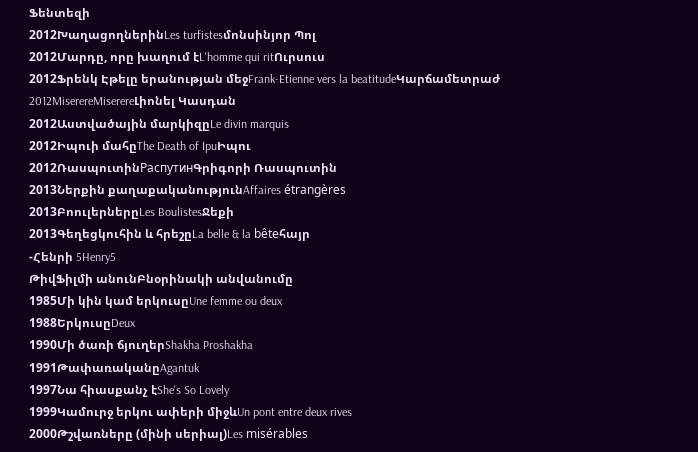Ֆենտեզի
2012ԽաղացողներինLes turfistesմոնսինյոր Պոլ
2012Մարդը, որը խաղում էL'homme qui ritՈւրսուս
2012Ֆրենկ Էթելը երանության մեջFrank-Etienne vers la beatitudeԿարճամետրաժ
2012MiserereMiserereԼիոնել Կասդան
2012Աստվածային մարկիզըLe divin marquis
2012Իպուի մահըThe Death of IpuԻպու
2012ՌասպուտինРаспутинԳրիգորի Ռասպուտին
2013Ներքին քաղաքականությունAffaires étrangères
2013ԲոուլերներըLes BoulistesՋեքի
2013Գեղեցկուհին և հրեշըLa belle & la bêteհայր
-Հենրի 5Henry5
ԹիվՖիլմի անունԲնօրինակի անվանումը
1985Մի կին կամ երկուսըUne femme ou deux
1988ԵրկուսըDeux
1990Մի ծառի ճյուղերShakha Proshakha
1991ԹափառականըAgantuk
1997Նա հիասքանչ էShe's So Lovely
1999Կամուրջ երկու ափերի միջևUn pont entre deux rives
2000Թշվառները (մինի սերիալ)Les misérables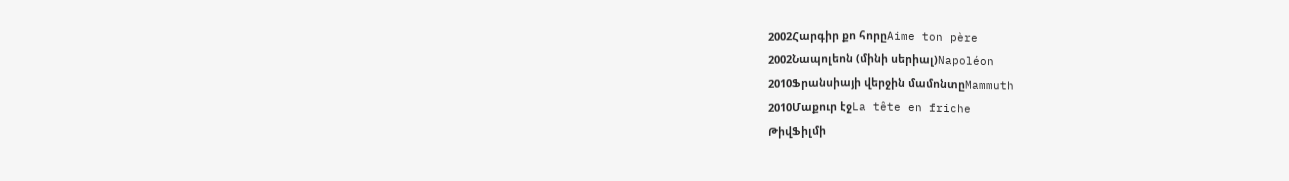2002Հարգիր քո հորըAime ton père
2002Նապոլեոն (մինի սերիալ)Napoléon
2010Ֆրանսիայի վերջին մամոնտըMammuth
2010Մաքուր էջLa tête en friche
ԹիվՖիլմի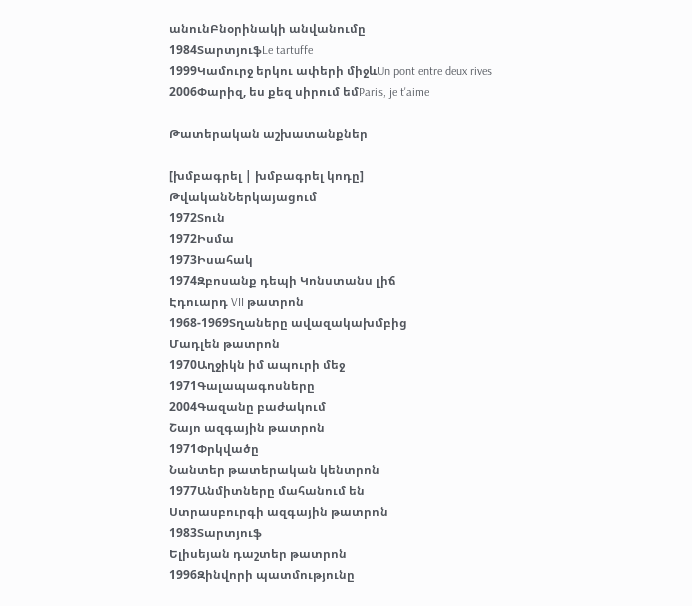անունԲնօրինակի անվանումը
1984ՏարտյուֆLe tartuffe
1999Կամուրջ երկու ափերի միջևUn pont entre deux rives
2006Փարիզ, ես քեզ սիրում եմParis, je t'aime

Թատերական աշխատանքներ

[խմբագրել | խմբագրել կոդը]
ԹվականՆերկայացում
1972Տուն
1972Իսմա
1973Իսահակ
1974Զբոսանք դեպի Կոնստանս լիճ
Էդուարդ VII թատրոն
1968-1969Տղաները ավազակախմբից
Մադլեն թատրոն
1970Աղջիկն իմ ապուրի մեջ
1971Գալապագոսները
2004Գազանը բաժակում
Շայո ազգային թատրոն
1971Փրկվածը
Նանտեր թատերական կենտրոն
1977Անմիտները մահանում են
Ստրասբուրգի ազգային թատրոն
1983Տարտյուֆ
Ելիսեյան դաշտեր թատրոն
1996Զինվորի պատմությունը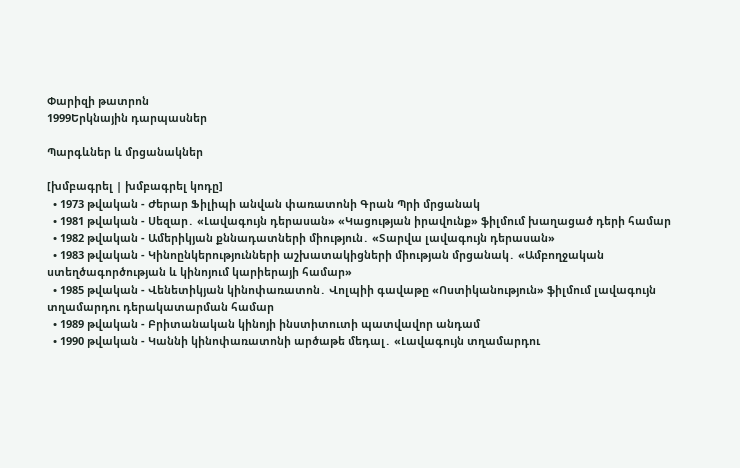Փարիզի թատրոն
1999Երկնային դարպասներ

Պարգևներ և մրցանակներ

[խմբագրել | խմբագրել կոդը]
  • 1973 թվական - Ժերար Ֆիլիպի անվան փառատոնի Գրան Պրի մրցանակ
  • 1981 թվական - Սեզար․ «Լավագույն դերասան» «Կացության իրավունք» ֆիլմում խաղացած դերի համար
  • 1982 թվական - Ամերիկյան քննադատների միություն․ «Տարվա լավագույն դերասան»
  • 1983 թվական - Կինոընկերությունների աշխատակիցների միության մրցանակ․ «Ամբողջական ստեղծագործության և կինոյում կարիերայի համար»
  • 1985 թվական - Վենետիկյան կինոփառատոն․ Վոլպիի գավաթը «Ոստիկանություն» ֆիլմում լավագույն տղամարդու դերակատարման համար
  • 1989 թվական - Բրիտանական կինոյի ինստիտուտի պատվավոր անդամ
  • 1990 թվական - Կաննի կինոփառատոնի արծաթե մեդալ․ «Լավագույն տղամարդու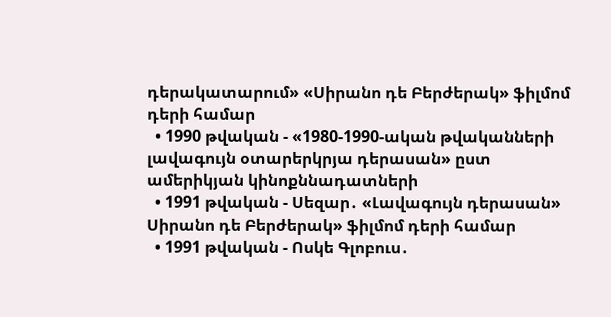դերակատարում» «Սիրանո դե Բերժերակ» ֆիլմոմ դերի համար
  • 1990 թվական - «1980-1990-ական թվականների լավագույն օտարերկրյա դերասան» ըստ ամերիկյան կինոքննադատների
  • 1991 թվական - Սեզար․ «Լավագույն դերասան» Սիրանո դե Բերժերակ» ֆիլմոմ դերի համար
  • 1991 թվական - Ոսկե Գլոբուս․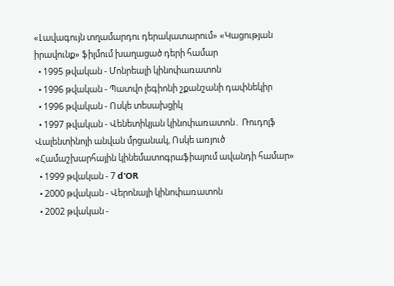«Լավագույն տղամարդու դերակատարում» «Կացության իրավունք» ֆիլմում խաղացած դերի համար
  • 1995 թվական - Մոնրեալի կինոփառատոն
  • 1996 թվական - Պատվո լեգիոնի շքանշանի դափնեկիր
  • 1996 թվական - Ոսկե տեսախցիկ
  • 1997 թվական - Վենետիկյան կինոփառատոն․ Ռուդոլֆ Վալենտինոյի անվան մրցանակ, Ոսկե առյուծ «Համաշխարհային կինեմատոգրաֆիայում ավանդի համար»
  • 1999 թվական - 7 d'OR
  • 2000 թվական - Վերոնայի կինոփառատոն
  • 2002 թվական -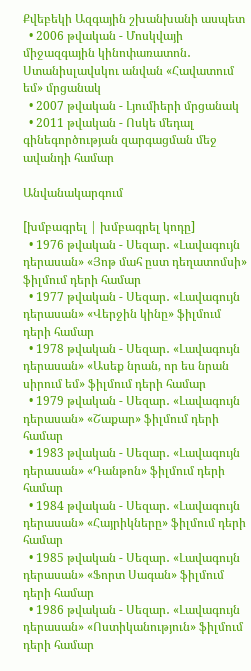Քվեբեկի Ազգային շխանխանի ասպետ
  • 2006 թվական - Մոսկվայի միջազգային կինոփառատոն․ Ստանիսլավսկու անվան «Հավատում եմ» մրցանակ
  • 2007 թվական - Լյումիերի մրցանակ
  • 2011 թվական - Ոսկե մեդալ գինեգործության զարգացման մեջ ավանդի համար

Անվանակարգում

[խմբագրել | խմբագրել կոդը]
  • 1976 թվական - Սեզար․ «Լավագույն դերասան» «Յոթ մահ ըստ դեղատոմսի» ֆիլմում դերի համար
  • 1977 թվական - Սեզար․ «Լավագույն դերասան» «Վերջին կինը» ֆիլմում դերի համար
  • 1978 թվական - Սեզար․ «Լավագույն դերասան» «Ասեք նրան, որ ես նրան սիրում եմ» ֆիլմում դերի համար
  • 1979 թվական - Սեզար․ «Լավագույն դերասան» «Շաքար» ֆիլմում դերի համար
  • 1983 թվական - Սեզար․ «Լավագույն դերասան» «Դանթոն» ֆիլմում դերի համար
  • 1984 թվական - Սեզար․ «Լավագույն դերասան» «Հայրիկները» ֆիլմում դերի համար
  • 1985 թվական - Սեզար․ «Լավագույն դերասան» «Ֆորտ Սագան» ֆիլմում դերի համար
  • 1986 թվական - Սեզար․ «Լավագույն դերասան» «Ոստիկանություն» ֆիլմում դերի համար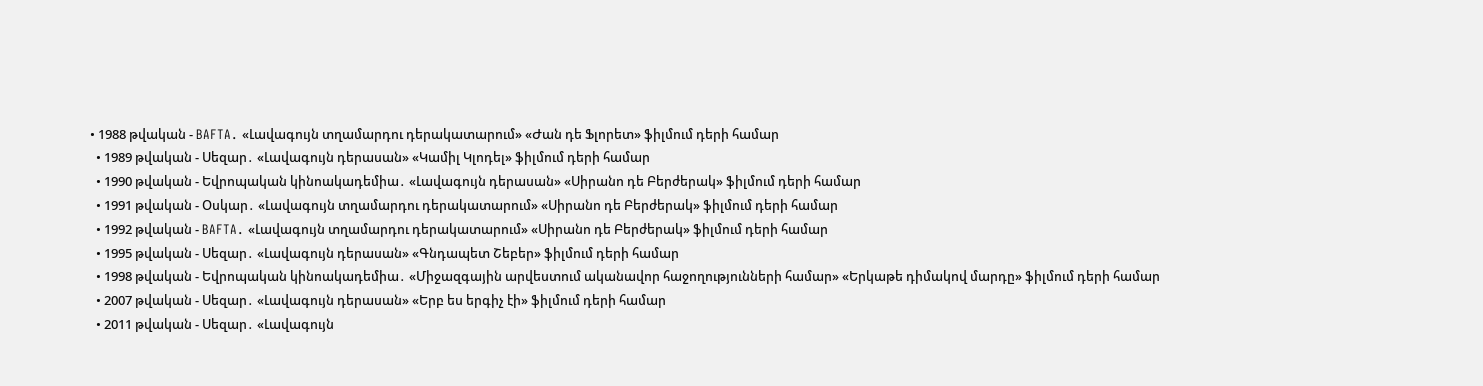• 1988 թվական - BAFTA․ «Լավագույն տղամարդու դերակատարում» «Ժան դե Ֆլորետ» ֆիլմում դերի համար
  • 1989 թվական - Սեզար․ «Լավագույն դերասան» «Կամիլ Կլոդել» ֆիլմում դերի համար
  • 1990 թվական - Եվրոպական կինոակադեմիա․ «Լավագույն դերասան» «Սիրանո դե Բերժերակ» ֆիլմում դերի համար
  • 1991 թվական - Օսկար․ «Լավագույն տղամարդու դերակատարում» «Սիրանո դե Բերժերակ» ֆիլմում դերի համար
  • 1992 թվական - BAFTA․ «Լավագույն տղամարդու դերակատարում» «Սիրանո դե Բերժերակ» ֆիլմում դերի համար
  • 1995 թվական - Սեզար․ «Լավագույն դերասան» «Գնդապետ Շեբեր» ֆիլմում դերի համար
  • 1998 թվական - Եվրոպական կինոակադեմիա․ «Միջազգային արվեստում ականավոր հաջողությունների համար» «Երկաթե դիմակով մարդը» ֆիլմում դերի համար
  • 2007 թվական - Սեզար․ «Լավագույն դերասան» «Երբ ես երգիչ էի» ֆիլմում դերի համար
  • 2011 թվական - Սեզար․ «Լավագույն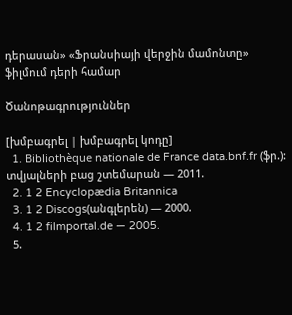դերասան» «Ֆրանսիայի վերջին մամոնտը» ֆիլմում դերի համար

Ծանոթագրություններ

[խմբագրել | խմբագրել կոդը]
  1. Bibliothèque nationale de France data.bnf.fr (ֆր.): տվյալների բաց շտեմարան — 2011.
  2. 1 2 Encyclopædia Britannica
  3. 1 2 Discogs(անգլերեն) — 2000.
  4. 1 2 filmportal.de — 2005.
  5.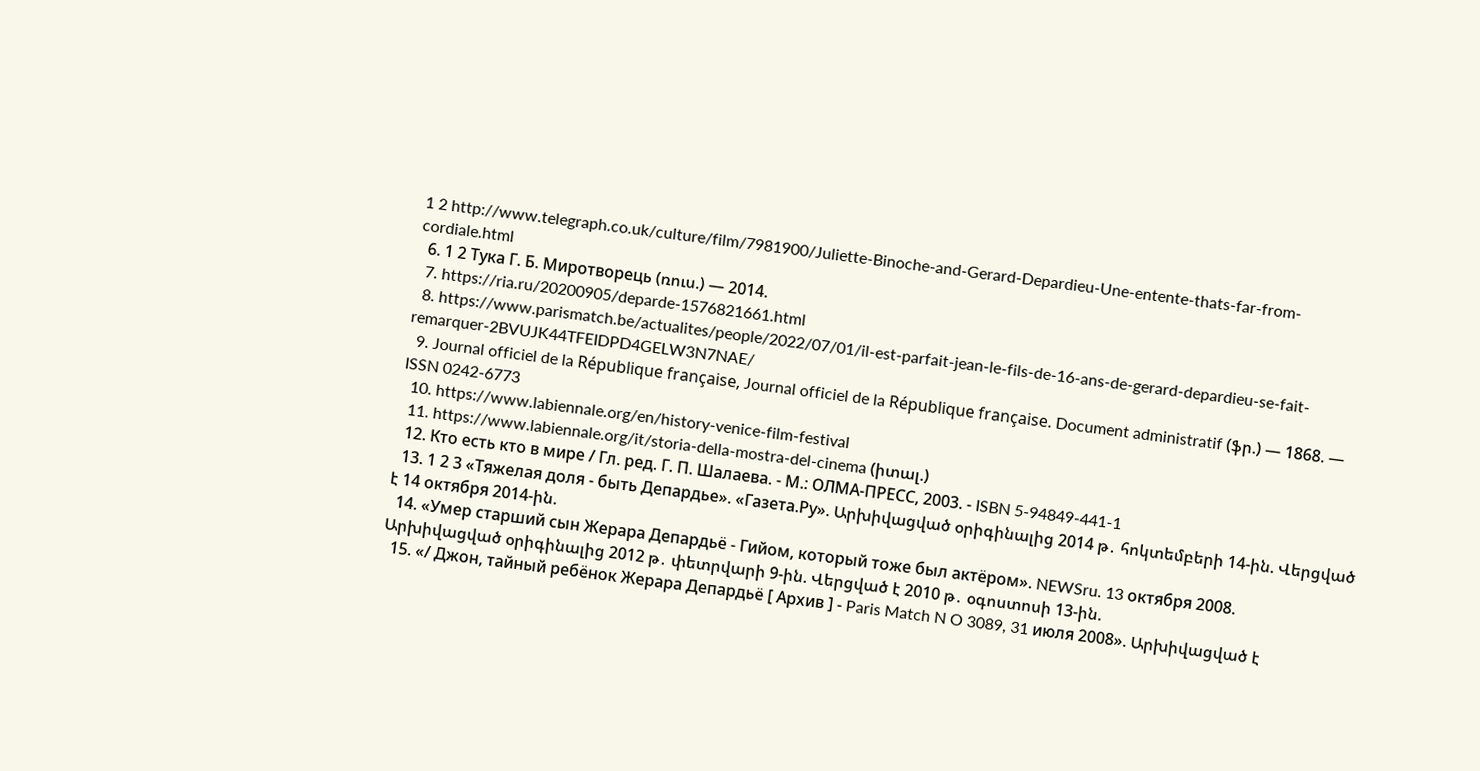1 2 http://www.telegraph.co.uk/culture/film/7981900/Juliette-Binoche-and-Gerard-Depardieu-Une-entente-thats-far-from-cordiale.html
  6. 1 2 Тука Г. Б. Миротворець (ռուս.) — 2014.
  7. https://ria.ru/20200905/deparde-1576821661.html
  8. https://www.parismatch.be/actualites/people/2022/07/01/il-est-parfait-jean-le-fils-de-16-ans-de-gerard-depardieu-se-fait-remarquer-2BVUJK44TFEIDPD4GELW3N7NAE/
  9. Journal officiel de la République française, Journal officiel de la République française. Document administratif (ֆր.) — 1868. — ISSN 0242-6773
  10. https://www.labiennale.org/en/history-venice-film-festival
  11. https://www.labiennale.org/it/storia-della-mostra-del-cinema (իտալ.)
  12. Кто есть кто в мире / Гл. ред. Г. П. Шалаева. - М.: ОЛМА-ПРЕСС, 2003. - ISBN 5-94849-441-1
  13. 1 2 3 «Тяжелая доля - быть Депардье». «Газета.Ру». Արխիվացված օրիգինալից 2014 թ․ հոկտեմբերի 14-ին. Վերցված է 14 октября 2014-ին.
  14. «Умер старший сын Жерара Депардьё - Гийом, который тоже был актёром». NEWSru. 13 октября 2008. Արխիվացված օրիգինալից 2012 թ․ փետրվարի 9-ին. Վերցված է 2010 թ․ օգոստոսի 13-ին.
  15. «/ Джон, тайный ребёнок Жерара Депардьё [ Архив ] - Paris Match N O 3089, 31 июля 2008». Արխիվացված է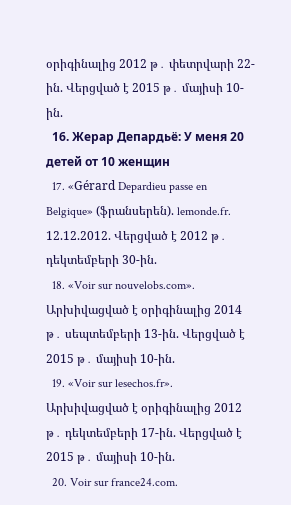օրիգինալից 2012 թ․ փետրվարի 22-ին. Վերցված է 2015 թ․ մայիսի 10-ին.
  16. Жерар Депардьё: У меня 20 детей от 10 женщин
  17. «Gérard Depardieu passe en Belgique» (ֆրանսերեն). lemonde.fr. 12.12.2012. Վերցված է 2012 թ․ դեկտեմբերի 30-ին.
  18. «Voir sur nouvelobs.com». Արխիվացված է օրիգինալից 2014 թ․ սեպտեմբերի 13-ին. Վերցված է 2015 թ․ մայիսի 10-ին.
  19. «Voir sur lesechos.fr». Արխիվացված է օրիգինալից 2012 թ․ դեկտեմբերի 17-ին. Վերցված է 2015 թ․ մայիսի 10-ին.
  20. Voir sur france24.com.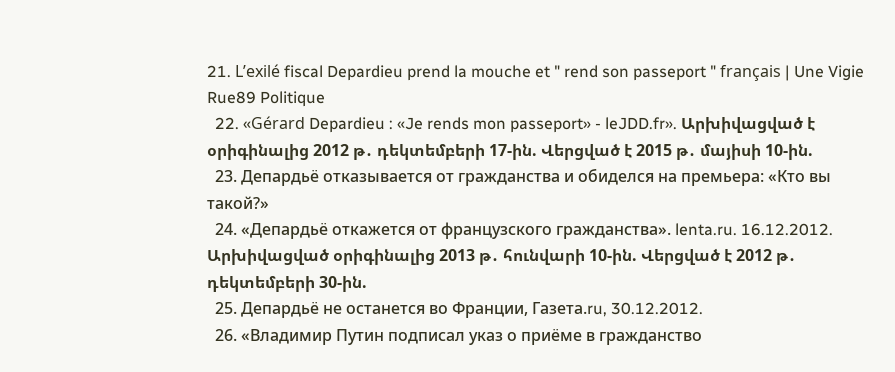21. L’exilé fiscal Depardieu prend la mouche et " rend son passeport " français | Une Vigie Rue89 Politique
  22. «Gérard Depardieu : «Je rends mon passeport» - leJDD.fr». Արխիվացված է օրիգինալից 2012 թ․ դեկտեմբերի 17-ին. Վերցված է 2015 թ․ մայիսի 10-ին.
  23. Депардьё отказывается от гражданства и обиделся на премьера: «Кто вы такой?»
  24. «Депардьё откажется от французского гражданства». lenta.ru. 16.12.2012. Արխիվացված օրիգինալից 2013 թ․ հունվարի 10-ին. Վերցված է 2012 թ․ դեկտեմբերի 30-ին.
  25. Депардьё не останется во Франции, Газета.ru, 30.12.2012.
  26. «Владимир Путин подписал указ о приёме в гражданство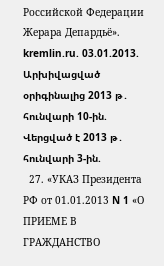Российской Федерации Жерара Депардьё». kremlin.ru. 03.01.2013. Արխիվացված օրիգինալից 2013 թ․ հունվարի 10-ին. Վերցված է 2013 թ․ հունվարի 3-ին.
  27. «УКАЗ Президента РФ от 01.01.2013 N 1 «О ПРИЕМЕ В ГРАЖДАНСТВО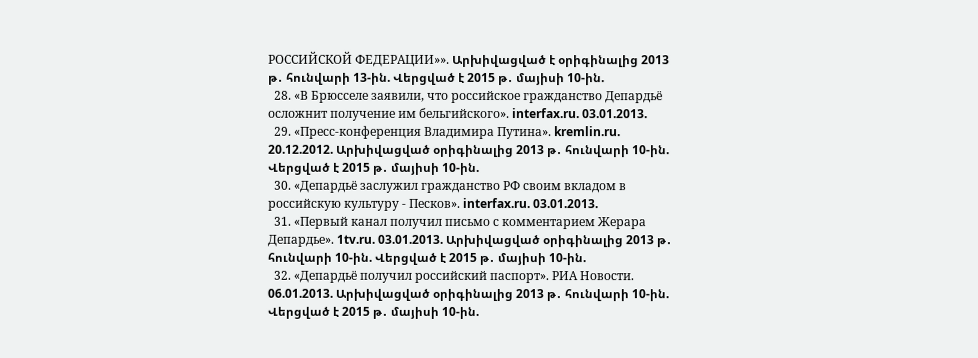РОССИЙСКОЙ ФЕДЕРАЦИИ»». Արխիվացված է օրիգինալից 2013 թ․ հունվարի 13-ին. Վերցված է 2015 թ․ մայիսի 10-ին.
  28. «В Брюсселе заявили, что российское гражданство Депардьё осложнит получение им бельгийского». interfax.ru. 03.01.2013.
  29. «Пресс-конференция Владимира Путина». kremlin.ru. 20.12.2012. Արխիվացված օրիգինալից 2013 թ․ հունվարի 10-ին. Վերցված է 2015 թ․ մայիսի 10-ին.
  30. «Депардьё заслужил гражданство РФ своим вкладом в российскую культуру - Песков». interfax.ru. 03.01.2013.
  31. «Первый канал получил письмо с комментарием Жерара Депардье». 1tv.ru. 03.01.2013. Արխիվացված օրիգինալից 2013 թ․ հունվարի 10-ին. Վերցված է 2015 թ․ մայիսի 10-ին.
  32. «Депардьё получил российский паспорт». РИА Новости. 06.01.2013. Արխիվացված օրիգինալից 2013 թ․ հունվարի 10-ին. Վերցված է 2015 թ․ մայիսի 10-ին.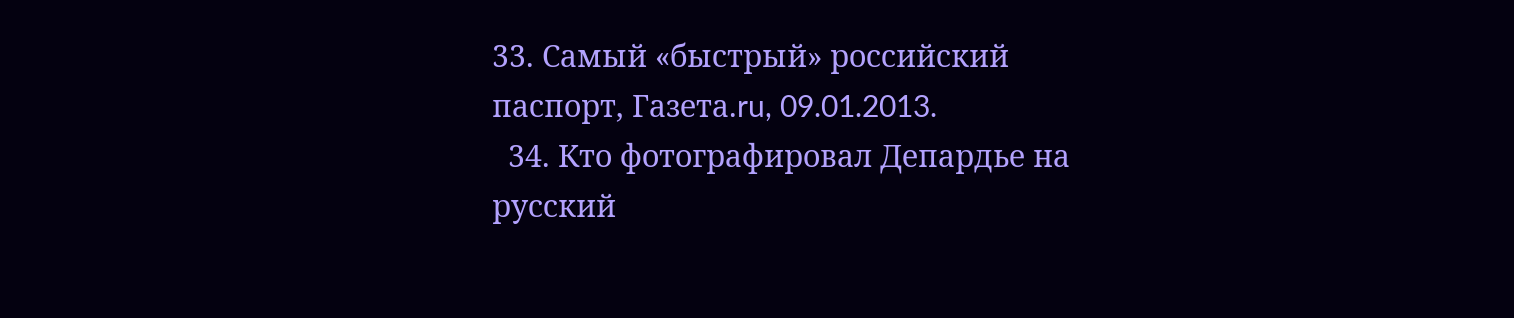33. Самый «быстрый» российский паспорт, Газета.ru, 09.01.2013.
  34. Кто фотографировал Депардье на русский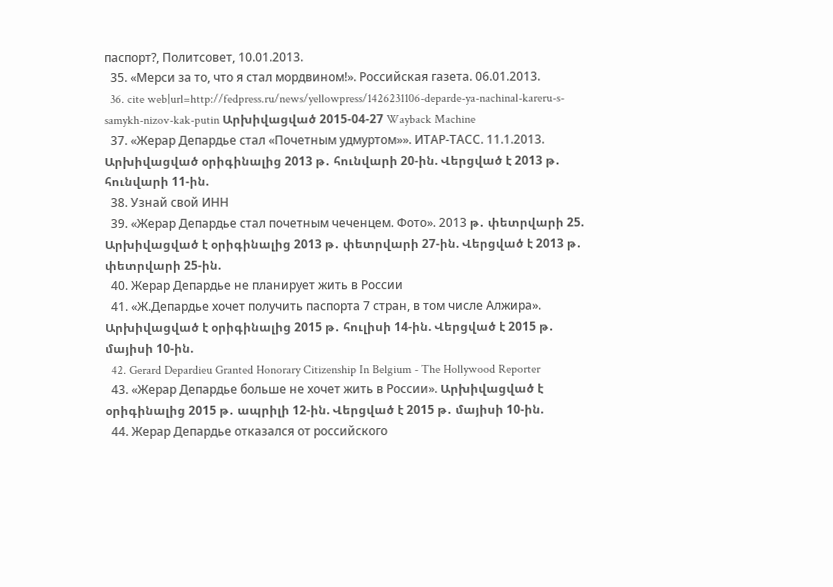паспорт?, Политсовет, 10.01.2013.
  35. «Мерси за то, что я стал мордвином!». Российская газета. 06.01.2013.
  36. cite web|url=http://fedpress.ru/news/yellowpress/1426231106-deparde-ya-nachinal-kareru-s-samykh-nizov-kak-putin Արխիվացված 2015-04-27 Wayback Machine
  37. «Жерар Депардье стал «Почетным удмуртом»». ИТАР-ТАСС. 11.1.2013. Արխիվացված օրիգինալից 2013 թ․ հունվարի 20-ին. Վերցված է 2013 թ․ հունվարի 11-ին.
  38. Узнай свой ИНН
  39. «Жерар Депардье стал почетным чеченцем. Фото». 2013 թ․ փետրվարի 25. Արխիվացված է օրիգինալից 2013 թ․ փետրվարի 27-ին. Վերցված է 2013 թ․ փետրվարի 25-ին.
  40. Жерар Депардье не планирует жить в России
  41. «Ж.Депардье хочет получить паспорта 7 стран, в том числе Алжира». Արխիվացված է օրիգինալից 2015 թ․ հուլիսի 14-ին. Վերցված է 2015 թ․ մայիսի 10-ին.
  42. Gerard Depardieu Granted Honorary Citizenship In Belgium - The Hollywood Reporter
  43. «Жерар Депардье больше не хочет жить в России». Արխիվացված է օրիգինալից 2015 թ․ ապրիլի 12-ին. Վերցված է 2015 թ․ մայիսի 10-ին.
  44. Жерар Депардье отказался от российского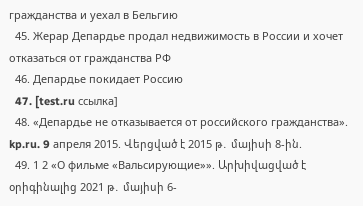гражданства и уехал в Бельгию
  45. Жерар Депардье продал недвижимость в России и хочет отказаться от гражданства РФ
  46. Депардье покидает Россию
  47. [test.ru ссылка]
  48. «Депардье не отказывается от российского гражданства». kp.ru. 9 апреля 2015. Վերցված է 2015 թ․ մայիսի 8-ին.
  49. 1 2 «О фильме «Вальсирующие»». Արխիվացված է օրիգինալից 2021 թ․ մայիսի 6-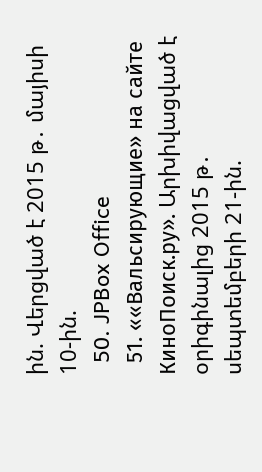ին. Վերցված է 2015 թ․ մայիսի 10-ին.
  50. JPBox Office
  51. ««Вальсирующие» на сайте КиноПоиск.ру». Արխիվացված է օրիգինալից 2015 թ․ սեպտեմբերի 21-ին.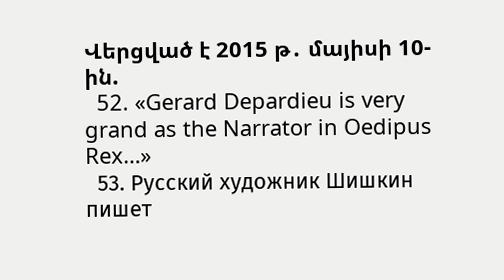Վերցված է 2015 թ․ մայիսի 10-ին.
  52. «Gerard Depardieu is very grand as the Narrator in Oedipus Rex…»
  53. Русский художник Шишкин пишет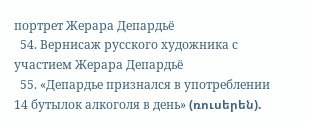портрет Жерара Депардьё
  54. Вернисаж русского художника с участием Жерара Депардьё
  55. «Депардье признался в употреблении 14 бутылок алкоголя в день» (ռուսերեն).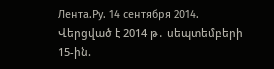Лента.Ру. 14 сентября 2014. Վերցված է 2014 թ․ սեպտեմբերի 15-ին.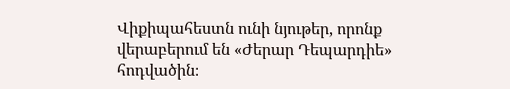Վիքիպահեստն ունի նյութեր, որոնք վերաբերում են «Ժերար Դեպարդիե» հոդվածին։